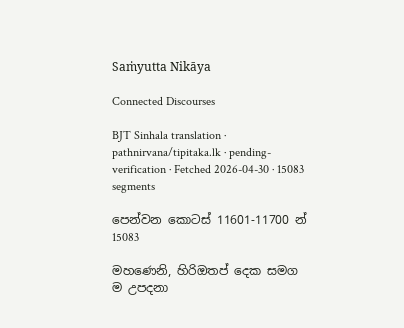Saṁyutta Nikāya

Connected Discourses

BJT Sinhala translation · pathnirvana/tipitaka.lk · pending-verification · Fetched 2026-04-30 · 15083 segments

පෙන්වන කොටස් 11601-11700 න් 15083

මහණෙනි, හිරිඔතප් දෙක සමග ම උපදනා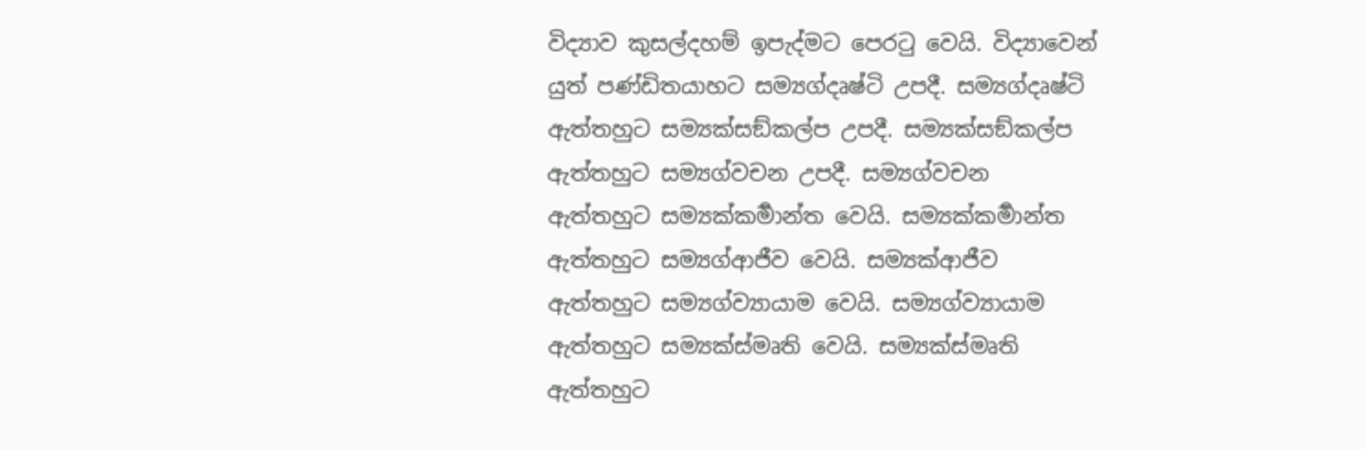විද්‍යාව කුසල්දහම් ඉපැද්මට පෙරටු වෙයි. විද්‍යාවෙන් යුත් පණ්ඩිතයාහට සම්‍යග්දෘෂ්ටි උපදී. සම්‍යග්දෘෂ්ටි ඇත්තහුට සම්‍යක්සඞ්කල්ප උපදී. සම්‍යක්සඞ්කල්ප ඇත්තහුට සම්‍යග්වචන උපදී. සම්‍යග්වචන ඇත්තහුට සම්‍යක්කර්‍මාන්ත වෙයි. සම්‍යක්කර්‍මාන්ත ඇත්තහුට සම්‍යග්ආජීව වෙයි. සම්‍යක්ආජීව ඇත්තහුට සම්‍යග්ව්‍යායාම වෙයි. සම්‍යග්ව්‍යායාම ඇත්තහුට සම්‍යක්ස්මෘති වෙයි. සම්‍යක්ස්මෘති ඇත්තහුට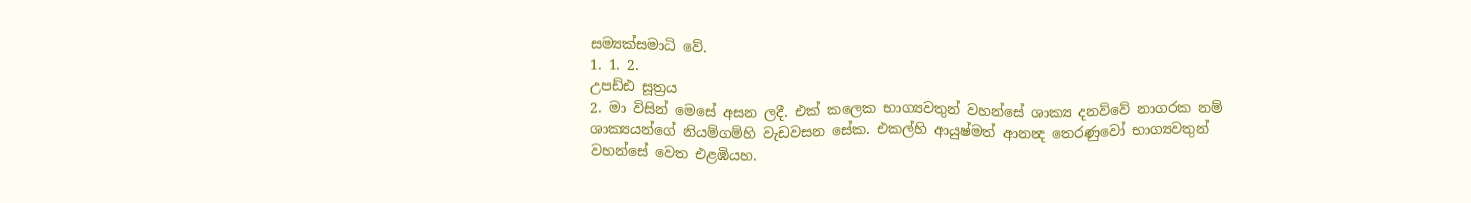සම්‍යක්සමාධි වේ.
1. 1. 2.
උපඩ්ඪ සූත්‍රය
2. මා විසින් මෙසේ අසන ලදී. එක් කලෙක භාග්‍යවතුන් වහන්සේ ශාක්‍ය දනව්වේ නාගරක නම් ශාක්‍යයන්ගේ නියම්ගම්හි වැඩවසන සේක. එකල්හි ආයුෂ්මත් ආනන්‍ද තෙරණුවෝ භාග්‍යවතුන් වහන්සේ වෙත එළඹියහ.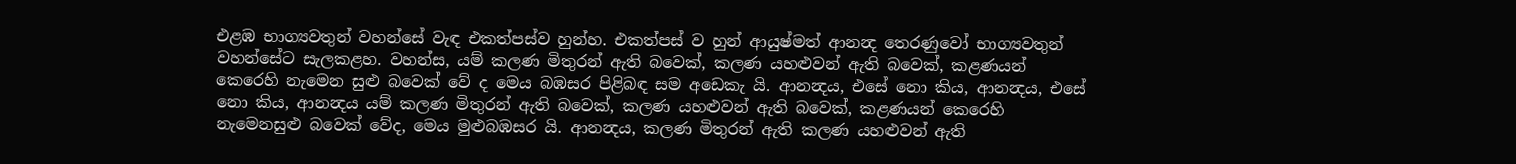එළඹ භාග්‍යවතුන් වහන්සේ වැඳ එකත්පස්ව හුන්හ. එකත්පස් ව හුන් ආයුෂ්මත් ආනන්‍ද තෙරණුවෝ භාග්‍යවතුන් වහන්සේට සැලකළහ. වහන්ස, යම් කලණ මිතුරන් ඇති බවෙක්, කලණ යහළුවන් ඇති බවෙක්, කළණයන් කෙරෙහි නැමෙන සුළු බවෙක් වේ ද මෙය බඹසර පිළිබඳ සම අඩෙකැ යි. ආනන්‍දය, එසේ නො කිය, ආනන්‍දය, එසේ නො කිය, ආනන්‍දය යම් කලණ මිතුරන් ඇති බවෙක්, කලණ යහළුවන් ඇති බවෙක්, කළණයන් කෙරෙහි නැමෙනසුළු බවෙක් වේද, මෙය මුළුබඹසර යි. ආනන්‍දය, කලණ මිතුරන් ඇති කලණ යහළුවන් ඇති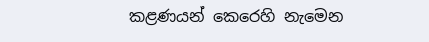කළණයන් කෙරෙහි නැමෙන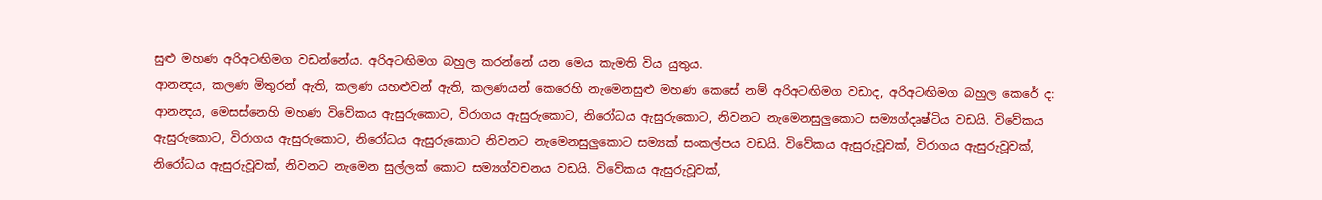සුළු මහණ අරිඅටඟිමග වඩන්නේය. අරිඅටඟිමග බහුල කරන්නේ යන මෙය කැමති විය යුතුය.
ආනන්‍දය, කලණ මිතුරන් ඇති, කලණ යහළුවන් ඇති, කලණයන් කෙරෙහි නැමෙනසුළු මහණ කෙසේ නම් අරිඅටඟිමග වඩාද, අරිඅටඟිමග බහුල කෙරේ ද: ආනන්‍දය, මෙසස්නෙහි මහණ විවේකය ඇසුරුකොට, විරාගය ඇසුරුකොට, නිරෝධය ඇසුරුකොට, නිවනට නැමෙනසුලුකොට සම්‍යග්දෘෂ්ටිය වඩයි. විවේකය ඇසුරුකොට, විරාගය ඇසුරුකොට, නිරෝධය ඇසුරුකොට නිවනට නැමෙනසුලුකොට සම්‍යක් සංකල්පය වඩයි. විවේකය ඇසුරුවූවක්, විරාගය ඇසුරුවූවක්, නිරෝධය ඇසුරුවූවක්, නිවනට නැමෙන සුල්ලක් කොට සම්‍යග්වචනය වඩයි. විවේකය ඇසුරුවූවක්,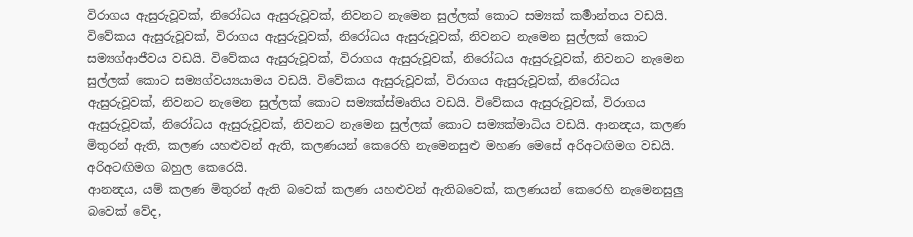විරාගය ඇසුරුවූවක්, නිරෝධය ඇසුරුවූවක්, නිවනට නැමෙන සුල්ලක් කොට සම්‍යක් කර්‍මාන්තය වඩයි. විවේකය ඇසුරුවූවක්, විරාගය ඇසුරුවූවක්, නිරෝධය ඇසුරුවූවක්, නිවනට නැමෙන සුල්ලක් කොට සම්‍යග්ආජීවය වඩයි. විවේකය ඇසුරුවූවක්, විරාගය ඇසුරුවූවක්, නිරෝධය ඇසුරුවූවක්, නිවනට නැමෙන සුල්ලක් කොට සම්‍යග්වය්‍යයාමය වඩයි. විවේකය ඇසුරුවූවක්, විරාගය ඇසුරුවූවක්, නිරෝධය ඇසුරුවූවක්, නිවනට නැමෙන සුල්ලක් කොට සම්‍යක්ස්මෘතිය වඩයි. විවේකය ඇසුරුවූවක්, විරාගය ඇසුරුවූවක්, නිරෝධය ඇසුරුවූවක්, නිවනට නැමෙන සුල්ලක් කොට සම්‍යක්මාධිය වඩයි. ආනන්‍දය, කලණ මිතුරන් ඇති, කලණ යහළුවන් ඇති, කලණයන් කෙරෙහි නැමෙනසුළු මහණ මෙසේ අරිඅටඟිමග වඩයි. අරිඅටඟිමග බහුල කෙරෙයි.
ආනන්‍දය, යම් කලණ මිතුරන් ඇති බවෙක් කලණ යහළුවන් ඇතිබවෙක්, කලණයන් කෙරෙහි නැමෙනසුලු බවෙක් වේද,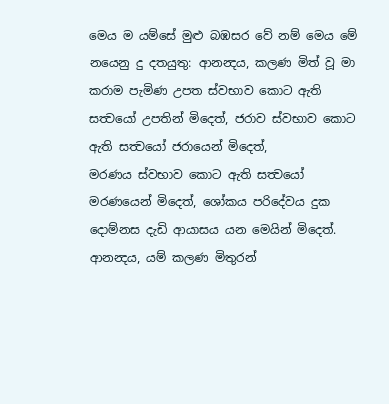මෙය ම යම්සේ මුළු බඹසර වේ නම් මෙය මේ නයෙනු දු දතයුතු: ආනන්‍දය, කලණ මිත් වූ මා කරාම පැමිණ උපත ස්වභාව කොට ඇති සත්‍වයෝ උපතින් මිදෙත්, ජරාව ස්වභාව කොට ඇති සත්‍වයෝ ජරායෙන් මිදෙත්,
මරණය ස්වභාව කොට ඇති සත්‍වයෝ මරණයෙන් මිදෙත්, ශෝකය පරිදේවය දුක දොම්නස දැඩි ආයාසය යන මෙයින් මිදෙත්. ආනන්‍දය, යම් කලණ මිතුරන්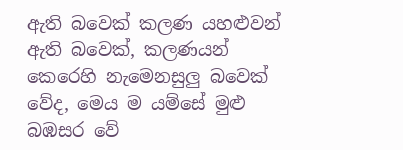ඇති බවෙක් කලණ යහළුවන් ඇති බවෙක්, කලණයන් කෙරෙහි නැමෙනසුලු බවෙක් වේද, මෙය ම යම්සේ මුළු බඹසර වේ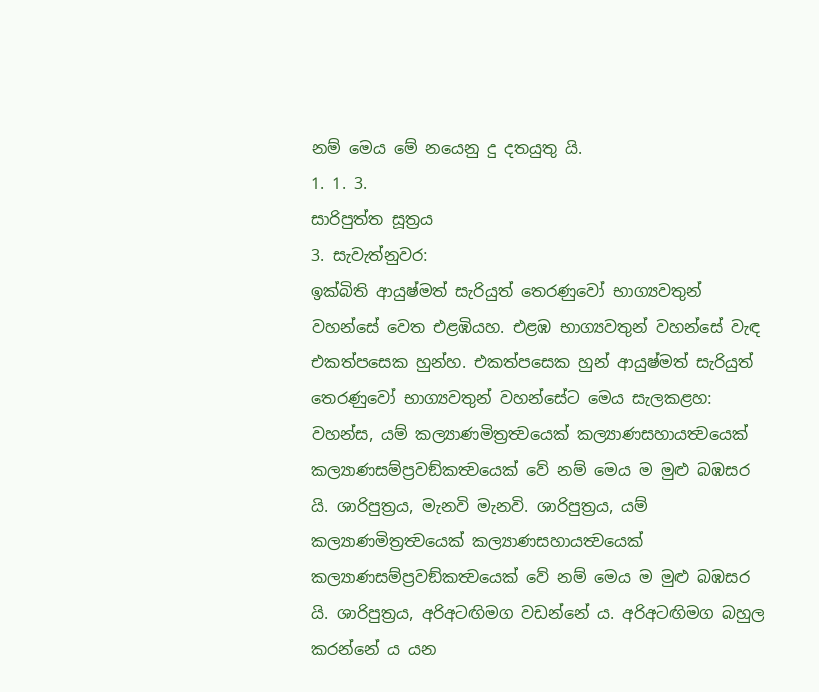නම් මෙය මේ නයෙනු දු දතයුතු යි.
1. 1. 3.
සාරිපුත්ත සූත්‍රය
3. සැවැත්නුවර:
ඉක්බිති ආයුෂ්මත් සැරියුත් තෙරණුවෝ භාග්‍යවතුන් වහන්සේ වෙත එළඹියහ. එළඹ භාග්‍යවතුන් වහන්සේ වැඳ එකත්පසෙක හුන්හ. එකත්පසෙක හුන් ආයුෂ්මත් සැරියුත් තෙරණුවෝ භාග්‍යවතුන් වහන්සේට මෙය සැලකළහ: වහන්ස, යම් කල්‍යාණමිත්‍රත්‍වයෙක් කල්‍යාණසහායත්‍වයෙක් කල්‍යාණසම්ප්‍රවඞ්කත්‍වයෙක් වේ නම් මෙය ම මුළු බඹසර යි. ශාරිපුත්‍රය, මැනවි මැනවි. ශාරිපුත්‍රය, යම් කල්‍යාණමිත්‍රත්‍වයෙක් කල්‍යාණසහායත්‍වයෙක් කල්‍යාණසම්ප්‍රවඞ්කත්‍වයෙක් වේ නම් මෙය ම මුළු බඹසර යි. ශාරිපුත්‍රය, අරිඅටඟිමග වඩන්නේ ය. අරිඅටඟිමග බහුල කරන්නේ ය යන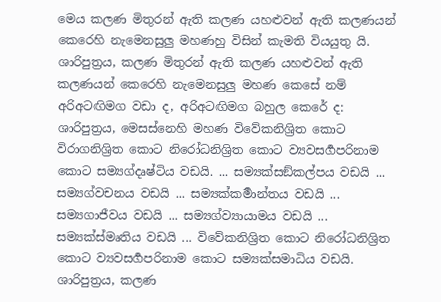මෙය කලණ මිතුරන් ඇති කලණ යහළුවන් ඇති කලණයන් කෙරෙහි නැමෙනසුලු මහණහු විසින් කැමති වියයුතු යි.
ශාරිපුත්‍රය, කලණ මිතුරන් ඇති කලණ යහළුවන් ඇති කලණයන් කෙරෙහි නැමෙනසුලු මහණ කෙසේ නම් අරිඅටඟිමග වඩා ද, අරිඅටඟිමග බහුල කෙරේ ද: ශාරිපුත්‍රය, මෙසස්නෙහි මහණ විවේකනිශ්‍රිත කොට විරාගනිශ්‍රිත කොට නිරෝධනිශ්‍රිත කොට ව්‍යවසර්‍ගපරිනාම කොට සම්‍යග්දෘෂ්ටිය වඩයි. ... සම්‍යක්සඞ්කල්පය වඩයි ... සම්‍යග්වචනය වඩයි ... සම්‍යක්කර්‍මාන්තය වඩයි ... සම්‍යගාජීවය වඩයි ... සම්‍යග්ව්‍යායාමය වඩයි ... සම්‍යක්ස්මෘතිය වඩයි ... විවේකනිශ්‍රිත කොට නිරෝධනිශ්‍රිත කොට ව්‍යවසර්‍ගපරිනාම කොට සම්‍යක්සමාධිය වඩයි. ශාරිපුත්‍රය, කලණ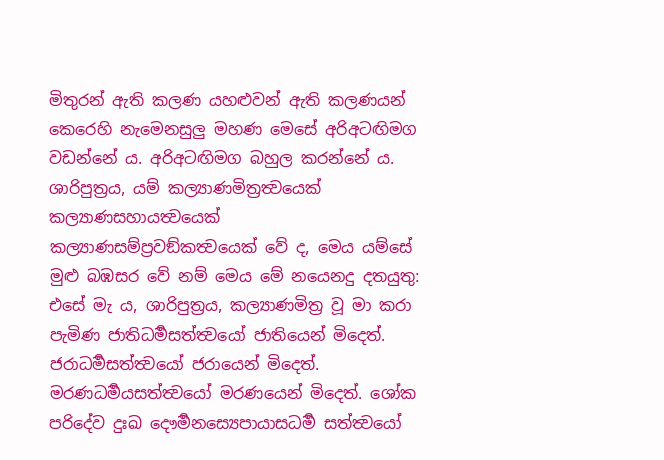මිතුරන් ඇති කලණ යහළුවන් ඇති කලණයන් කෙරෙහි නැමෙනසුලු මහණ මෙසේ අරිඅටඟිමග වඩන්නේ ය. අරිඅටඟිමග බහුල කරන්නේ ය.
ශාරිපුත්‍රය, යම් කල්‍යාණමිත්‍රත්‍වයෙක් කල්‍යාණසහායත්‍වයෙක් කල්‍යාණසම්ප්‍රවඞ්කත්‍වයෙක් වේ ද, මෙය යම්සේ මුළු බඹසර වේ නම් මෙය මේ නයෙනදු දතයුතු: එසේ මැ ය, ශාරිපුත්‍රය, කල්‍යාණමිත්‍ර වූ මා කරා පැමිණ ජාතිධර්‍මසත්ත්‍වයෝ ජාතියෙන් මිදෙත්. ජරාධර්‍මසත්ත්‍වයෝ ජරායෙන් මිදෙත්. මරණධර්‍මයසත්ත්‍වයෝ මරණයෙන් මිදෙත්. ශෝක පරිදේව දුඃඛ දෞර්‍මනස්‍යෙපායාසධර්‍ම සත්ත්‍වයෝ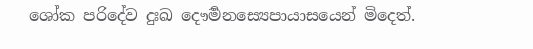ශෝක පරිදේව දුඃඛ දෞර්‍මනස්‍යෙපායාසයෙන් මිදෙත්.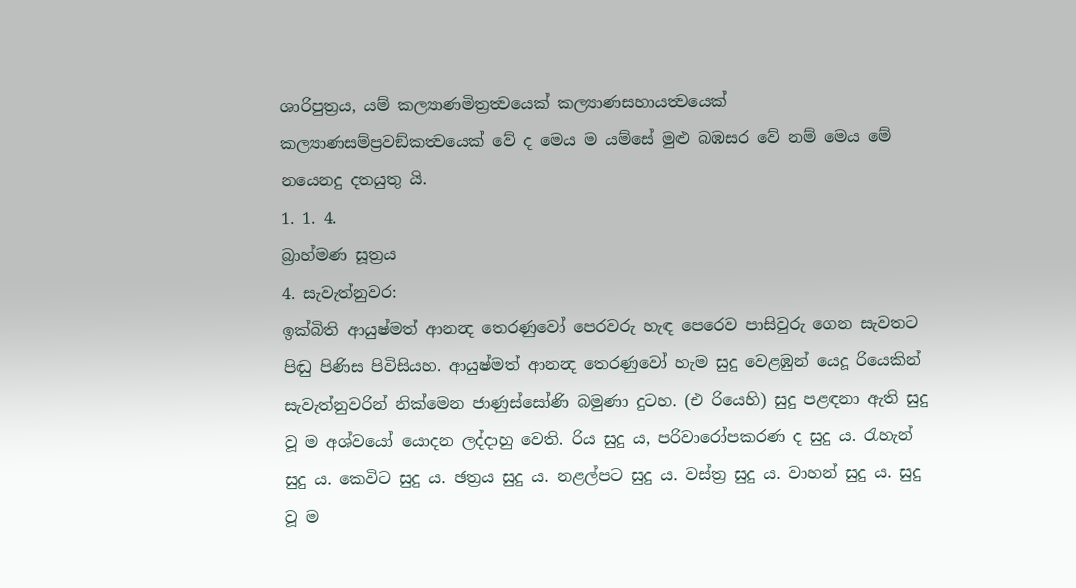ශාරිපුත්‍රය, යම් කල්‍යාණමිත්‍රත්‍වයෙක් කල්‍යාණසහායත්‍වයෙක් කල්‍යාණසම්ප්‍රවඞ්කත්‍වයෙක් වේ ද මෙය ම යම්සේ මුළු බඹසර වේ නම් මෙය මේ නයෙනදු දතයුතු යි.
1. 1. 4.
බ්‍රාහ්මණ සූත්‍රය
4. සැවැත්නුවර:
ඉක්බිති ආයුෂ්මත් ආනන්‍ද තෙරණුවෝ පෙරවරු හැඳ පෙරෙව පාසිවුරු ගෙන සැවතට පිඬු පිණිස පිවිසියහ. ආයුෂ්මත් ආනන්‍ද තෙරණුවෝ හැම සුදු වෙළඹුන් යෙදූ රියෙකින් සැවැත්නුවරින් නික්මෙන ජාණුස්සෝණි බමුණා දුටහ. (එ රියෙහි) සුදු පළඳනා ඇති සුදු වූ ම අශ්වයෝ යොදන ලද්දාහු වෙති. රිය සුදු ය, පරිවාරෝපකරණ ද සුදු ය. රැහැන් සුදු ය. කෙවිට සුදු ය. ඡත්‍රය සුදු ය. නළල්පට සුදු ය. වස්ත්‍ර සුදු ය. වාහන් සුදු ය. සුදු වූ ම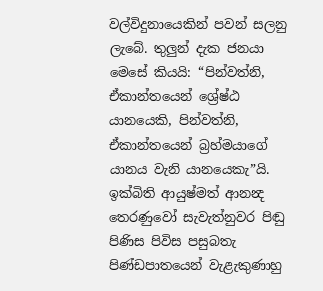වල්විදුනායෙකින් පවන් සලනු ලැබේ. තුලුන් දැක ජනයා මෙසේ කියයි: “පින්වත්නි, ඒකාන්තයෙන් ශ්‍රේෂ්ඨ යානයෙකි, පින්වත්නි, ඒකාන්තයෙන් බ්‍රහ්මයාගේ යානය වැනි යානයෙකැ”යි.
ඉක්බිති ආයුෂ්මත් ආනන්‍ද තෙරණුවෝ සැවැත්නුවර පිඬු පිණිස පිවිස පසුබතැ පිණ්ඩපාතයෙන් වැළැකුණාහු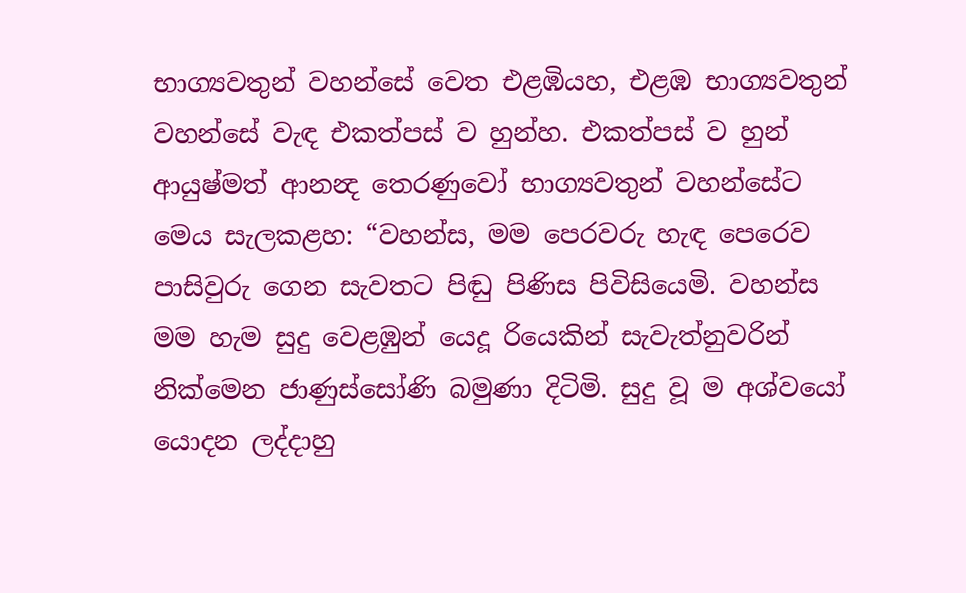භාග්‍යවතුන් වහන්සේ වෙත එළඹියහ, එළඹ භාග්‍යවතුන් වහන්සේ වැඳ එකත්පස් ව හුන්හ. එකත්පස් ව හුන් ආයුෂ්මත් ආනන්‍ද තෙරණුවෝ භාග්‍යවතුන් වහන්සේට මෙය සැලකළහ: “වහන්ස, මම පෙරවරු හැඳ පෙරෙව පාසිවුරු ගෙන සැවතට පිඬු පිණිස පිවිසියෙමි. වහන්ස මම හැම සුදු වෙළඹුන් යෙදූ රියෙකින් සැවැත්නුවරින් නික්මෙන ජාණුස්සෝණි බමුණා දිටිමි. සුදු වූ ම අශ්වයෝ යොදන ලද්දාහු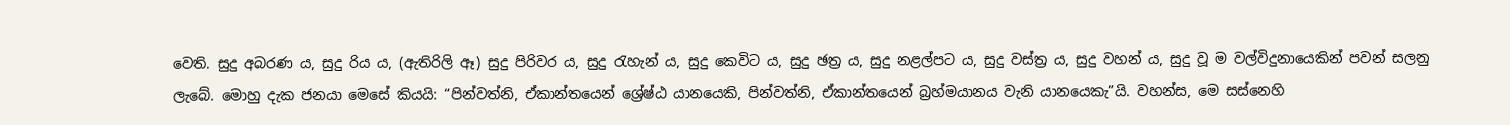වෙති. සුදු අබරණ ය, සුදු රිය ය, (ඇතිරිලි ඈ) සුදු පිරිවර ය, සුදු රැහැන් ය, සුදු කෙවිට ය, සුදු ඡත්‍ර ය, සුදු නළල්පට ය, සුදු වස්ත්‍ර ය, සුදු වහන් ය, සුදු වූ ම වල්විදුනායෙකින් පවන් සලනු ලැබේ. මොහු දැක ජනයා මෙසේ කියයි: “පින්වත්නි, ඒකාන්තයෙන් ශ්‍රේෂ්ඨ යානයෙකි, පින්වත්නි, ඒකාන්තයෙන් බ්‍රහ්මයානය වැනි යානයෙකැ”යි. වහන්ස, මෙ සස්නෙහි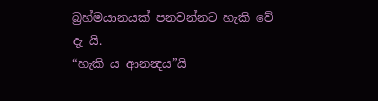බ්‍රහ්මයානයක් පනවන්නට හැකි වේ දැ යි.
“හැකි ය ආනන්‍දය”යි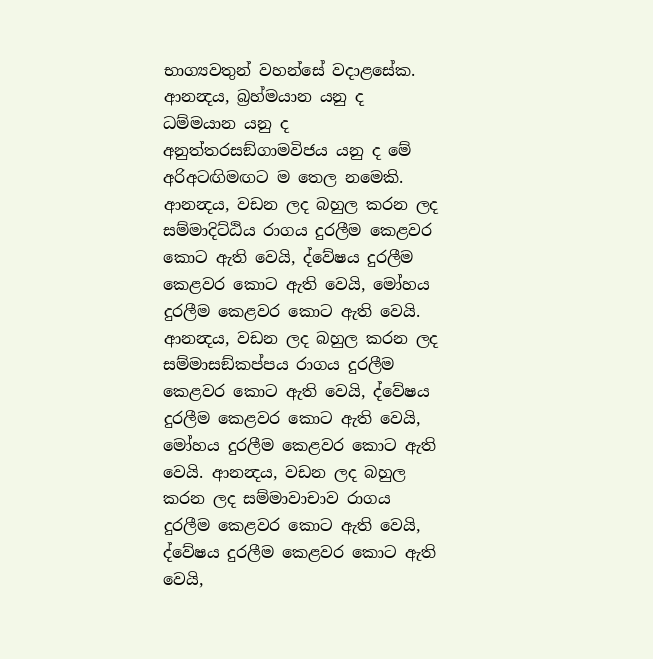භාග්‍යවතුන් වහන්සේ වදාළසේක. ආනන්‍දය, බ්‍රහ්මයාන යනු ද ධම්මයාන යනු ද අනුත්තරසඞ්ගාමවිජය යනු ද මේ අරිඅටඟිමඟට ම තෙල නමෙකි. ආනන්‍දය, වඩන ලද බහුල කරන ලද සම්මාදිට්ඨිය රාගය දුරලීම කෙළවර කොට ඇති වෙයි, ද්වේෂය දුරලීම කෙළවර කොට ඇති වෙයි, මෝහය දුරලීම කෙළවර කොට ඇති වෙයි. ආනන්‍දය, වඩන ලද බහුල කරන ලද සම්මාසඞ්කප්පය රාගය දුරලීම කෙළවර කොට ඇති වෙයි, ද්වේෂය දුරලීම කෙළවර කොට ඇති වෙයි, මෝහය දුරලීම කෙළවර කොට ඇති වෙයි. ආනන්‍දය, වඩන ලද බහුල කරන ලද සම්මාවාචාව රාගය දුරලීම කෙළවර කොට ඇති වෙයි, ද්වේෂය දුරලීම කෙළවර කොට ඇති වෙයි,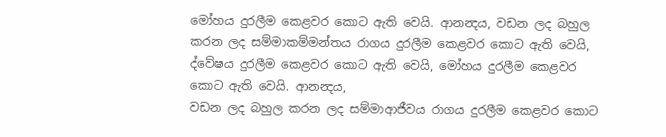මෝහය දුරලීම කෙළවර කොට ඇති වෙයි. ආනන්‍දය, වඩන ලද බහුල කරන ලද සම්මාකම්මන්තය රාගය දුරලීම කෙළවර කොට ඇති වෙයි, ද්වේෂය දුරලීම කෙළවර කොට ඇති වෙයි, මෝහය දුරලීම කෙළවර කොට ඇති වෙයි. ආනන්‍දය,
වඩන ලද බහුල කරන ලද සම්මාආජීවය රාගය දුරලීම කෙළවර කොට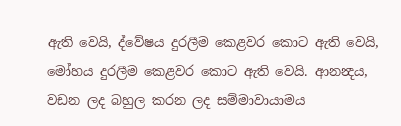ඇති වෙයි, ද්වේෂය දුරලීම කෙළවර කොට ඇති වෙයි, මෝහය දුරලීම කෙළවර කොට ඇති වෙයි. ආනන්‍දය, වඩන ලද බහුල කරන ලද සම්මාවායාමය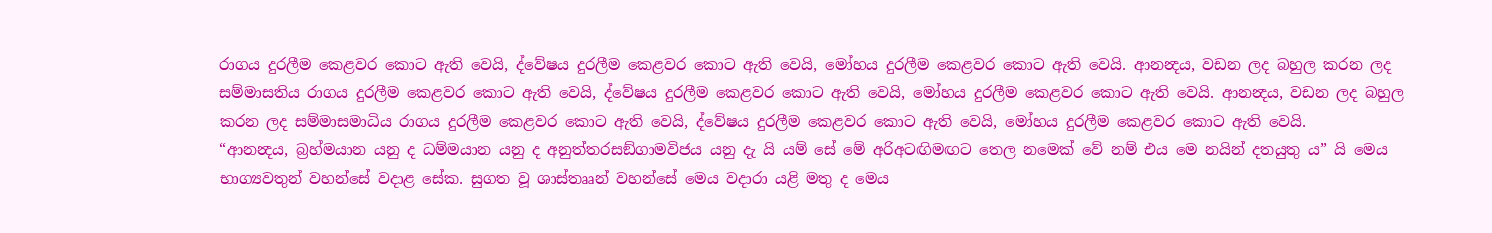රාගය දුරලීම කෙළවර කොට ඇති වෙයි, ද්වේෂය දුරලීම කෙළවර කොට ඇති වෙයි, මෝහය දුරලීම කෙළවර කොට ඇති වෙයි. ආනන්‍දය, වඩන ලද බහුල කරන ලද සම්මාසතිය රාගය දුරලීම කෙළවර කොට ඇති වෙයි, ද්වේෂය දුරලීම කෙළවර කොට ඇති වෙයි, මෝහය දුරලීම කෙළවර කොට ඇති වෙයි. ආනන්‍දය, වඩන ලද බහුල කරන ලද සම්මාසමාධිය රාගය දුරලීම කෙළවර කොට ඇති වෙයි, ද්වේෂය දුරලීම කෙළවර කොට ඇති වෙයි, මෝහය දුරලීම කෙළවර කොට ඇති වෙයි.
“ආනන්‍දය, බ්‍රහ්මයාන යනු ද ධම්මයාන යනු ද අනුත්තරසඞ්ගාමවිජය යනු දැ යි යම් සේ මේ අරිඅටඟිමඟට තෙල නමෙක් වේ නම් එය මෙ නයින් දතයුතු ය” යි මෙය භාග්‍යවතුන් වහන්සේ වදාළ සේක. සුගත වූ ශාස්තෲන් වහන්සේ මෙය වදාරා යළි මතු ද මෙය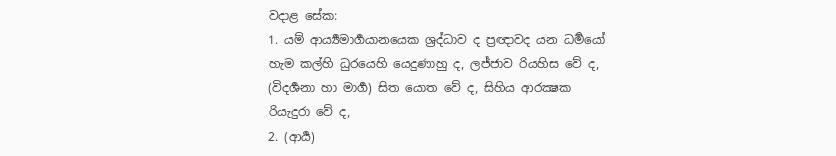වදාළ සේක:
1. යම් ආර්‍ය්‍යමාර්‍ගයානයෙක ශ්‍රද්ධාව ද ප්‍රඥාවද යන ධර්‍මයෝ හැම කල්හි ධුරයෙහි යෙදුණාහු ද, ලජ්ජාව රියහිස වේ ද, (විදර්‍ශනා හා මාර්‍ග) සිත යොත වේ ද, සිහිය ආරක්‍ෂක රියැදුරා වේ ද,
2. (ආර්‍ය)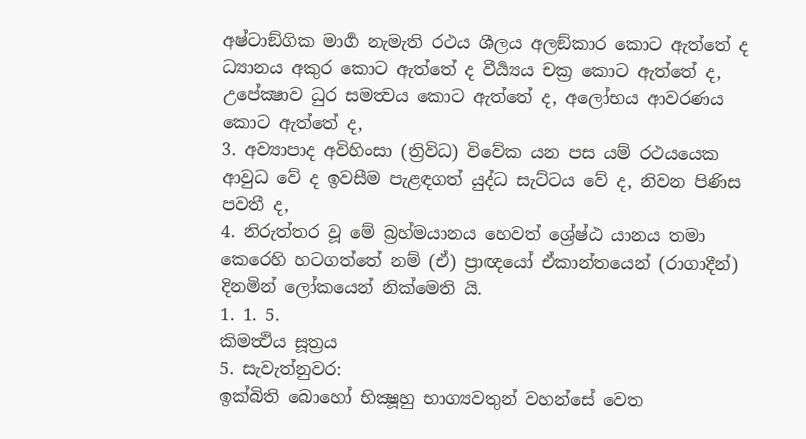අෂ්ටාඞ්ගික මාර්‍ග නැමැති රථය ශීලය අලඞ්කාර කොට ඇත්තේ ද ධ්‍යානය අකුර කොට ඇත්තේ ද වීර්‍ය්‍යය චක්‍ර කොට ඇත්තේ ද, උපේක්‍ෂාව ධුර සමත්‍වය කොට ඇත්තේ ද, අලෝභය ආවරණය කොට ඇත්තේ ද,
3. අව්‍යාපාද අවිහිංසා (ත්‍රිවිධ) විවේක යන පස යම් රථයයෙක ආවුධ වේ ද ඉවසීම පැළඳගත් යුද්ධ සැට්ටය වේ ද, නිවන පිණිස පවතී ද,
4. නිරුත්තර වූ මේ බ්‍රහ්මයානය හෙවත් ශ්‍රේෂ්ඨ යානය තමා කෙරෙහි හටගත්තේ නම් (ඒ) ප්‍රාඥයෝ ඒකාන්තයෙන් (රාගාදීන්) දිනමින් ලෝකයෙන් නික්මෙති යි.
1. 1. 5.
කිමත්‍ථිය සූත්‍රය
5. සැවැත්නුවර:
ඉක්බිති බොහෝ භික්‍ෂූහු භාග්‍යවතුන් වහන්සේ වෙත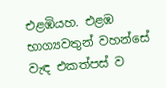එළඹියහ. එළඹ භාග්‍යවතුන් වහන්සේ වැඳ එකත්පස් ව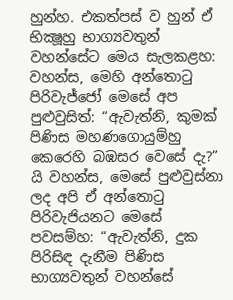හුන්හ. එකත්පස් ව හුන් ඒ භික්‍ෂූහු භාග්‍යවතුන් වහන්සේට මෙය සැලකළහ: වහන්ස, මෙහි අන්තොටු පිරිවැජ්ජෝ මෙසේ අප පුළුවුසිත්: “ඇවැත්නි, කුමක් පිණිස මහණගොයුම්හු කෙරෙහි බඹසර වෙසේ දැ?” යි වහන්ස, මෙසේ පුළුවුස්නා ලද අපි ඒ අන්තොටු පිරිවැජියනට මෙසේ පවසම්හ: “ඇවැත්නි, දුක පිරිසිඳ දැනීම පිණිස භාග්‍යවතුන් වහන්සේ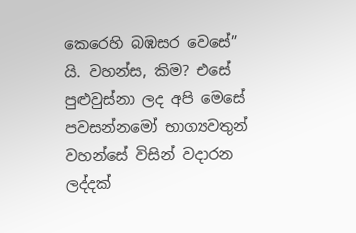කෙරෙහි බඹසර වෙසේ” යි. වහන්ස, කිම? එසේ පුළුවුස්නා ලද අපි මෙසේ පවසන්නමෝ භාග්‍යවතුන් වහන්සේ විසින් වදාරන ලද්දක්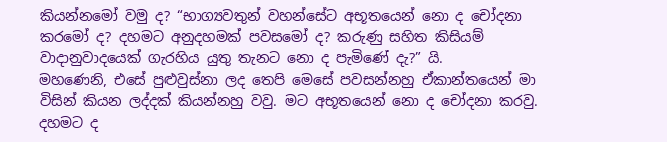කියන්නමෝ වමු ද? “භාග්‍යවතුන් වහන්සේට අභූතයෙන් නො ද චෝදනා කරමෝ ද? දහමට අනුදහමක් පවසමෝ ද? කරුණු සහිත කිසියම් වාදානුවාදයෙක් ගැරහිය යුතු තැනට නො ද පැමිණේ දැ?” යි.
මහණෙනි, එසේ පුළුවුස්නා ලද තෙපි මෙසේ පවසන්නහු ඒකාන්තයෙන් මා විසින් කියන ලද්දක් කියන්නහු වවු. මට අභූතයෙන් නො ද චෝදනා කරවු. දහමට ද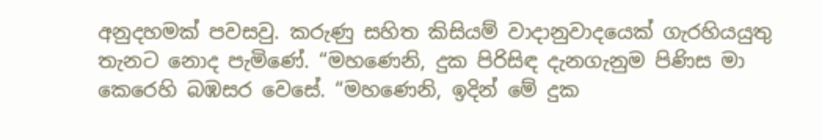අනුදහමක් පවසවු. කරුණු සහිත කිසියම් වාදානුවාදයෙක් ගැරහියයුතු තැනට නොද පැමිණේ. “මහණෙනි, දුක පිරිසිඳ දැනගැනුම පිණිස මා කෙරෙහි බඹසර වෙසේ. “මහණෙනි, ඉදින් මේ දුක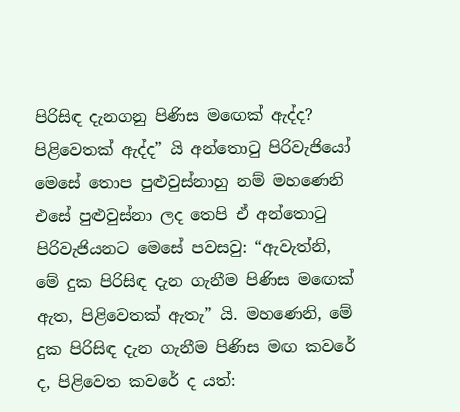පිරිසිඳ දැනගනු පිණිස මඟෙක් ඇද්ද? පිළිවෙතක් ඇද්ද” යි අන්තොටු පිරිවැජියෝ මෙසේ තොප පුළුවුස්නාහු නම් මහණෙනි එසේ පුළුවුස්නා ලද තෙපි ඒ අන්තොටු පිරිවැජියනට මෙසේ පවසවු: “ඇවැත්නි, මේ දුක පිරිසිඳ දැන ගැනීම පිණිස මඟෙක් ඇත, පිළිවෙතක් ඇතැ” යි. මහණෙනි, මේ දුක පිරිසිඳ දැන ගැනීම පිණිස මඟ කවරේ ද, පිළිවෙත කවරේ ද යත්: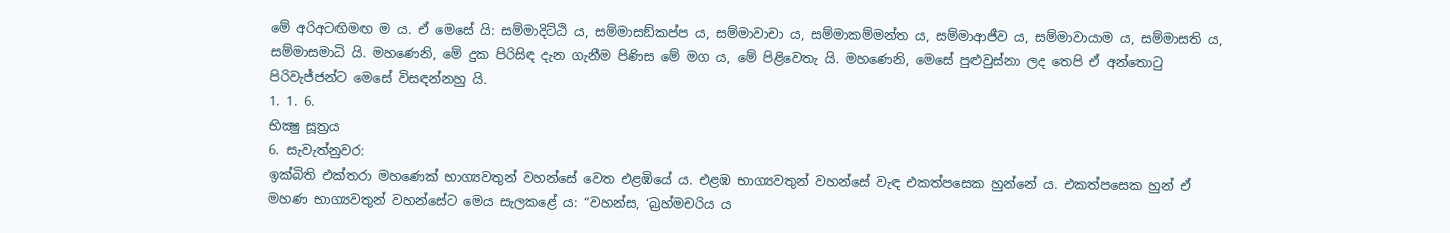මේ අරිඅටඟිමඟ ම ය. ඒ මෙසේ යි: සම්මාදිට්ඨි ය, සම්මාසඞ්කප්ප ය, සම්මාවාචා ය, සම්මාකම්මන්ත ය, සම්මාආජීව ය, සම්මාවායාම ය, සම්මාසති ය, සම්මාසමාධි යි. මහණෙනි, මේ දුක පිරිසිඳ දැන ගැනීම පිණිස මේ මග ය, මේ පිළිවෙතැ යි. මහණෙනි, මෙසේ පුළුවුස්නා ලද තෙපි ඒ අන්තොටු පිරිවැජ්ජන්ට මෙසේ විසඳන්නහු යි.
1. 1. 6.
භික්‍ෂු සූත්‍රය
6. සැවැත්නුවර:
ඉක්බිති එක්තරා මහණෙක් භාග්‍යවතුන් වහන්සේ වෙත එළඹියේ ය. එළඹ භාග්‍යවතුන් වහන්සේ වැඳ එකත්පසෙක හුන්නේ ය. එකත්පසෙක හුන් ඒ මහණ භාග්‍යවතුන් වහන්සේට මෙය සැලකළේ ය: “වහන්ස, ‘බ්‍රහ්මචරිය ය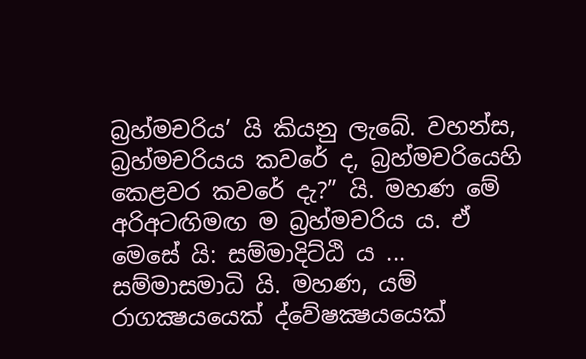බ්‍රහ්මචරිය’ යි කියනු ලැබේ. වහන්ස, බ්‍රහ්මචරියය කවරේ ද, බ්‍රහ්මචරියෙහි කෙළවර කවරේ දැ?” යි. මහණ මේ අරිඅටඟිමඟ ම බ්‍රහ්මචරිය ය. ඒ මෙසේ යි: සම්මාදිට්ඨි ය ... සම්මාසමාධි යි. මහණ, යම් රාගක්‍ෂයයෙක් ද්වේෂක්‍ෂයයෙක්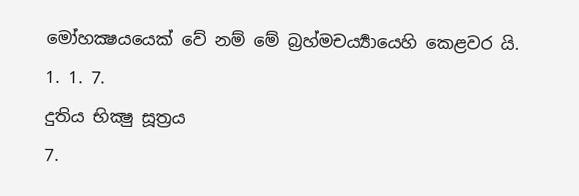මෝහක්‍ෂයයෙක් වේ නම් මේ බ්‍රහ්මචර්‍ය්‍යායෙහි කෙළවර යි.
1. 1. 7.
දුතිය භික්‍ෂු සූත්‍රය
7.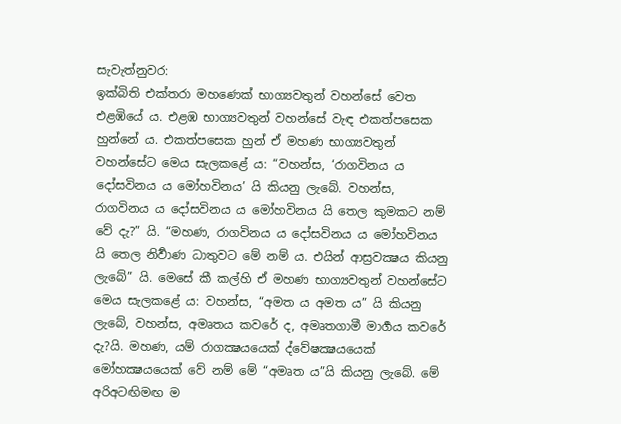සැවැත්නුවර:
ඉක්බිති එක්තරා මහණෙක් භාග්‍යවතුන් වහන්සේ වෙත එළඹියේ ය. එළඹ භාග්‍යවතුන් වහන්සේ වැඳ එකත්පසෙක හුන්නේ ය. එකත්පසෙක හුන් ඒ මහණ භාග්‍යවතුන් වහන්සේට මෙය සැලකළේ ය: “වහන්ස, ‘රාගවිනය ය දෝසවිනය ය මෝහවිනය’ යි කියනු ලැබේ. වහන්ස, රාගවිනය ය දෝසවිනය ය මෝහවිනය යි තෙල කුමකට නම් වේ දැ?” යි. “මහණ, රාගවිනය ය දෝසවිනය ය මෝහවිනය යි තෙල නිර්‍වාණ ධාතුවට මේ නම් ය. එයින් ආස්‍රවක්‍ෂය කියනු ලැබේ” යි. මෙසේ කී කල්හි ඒ මහණ භාග්‍යවතුන් වහන්සේට මෙය සැලකළේ ය: වහන්ස, “අමත ය අමත ය” යි කියනු ලැබේ, වහන්ස, අමෘතය කවරේ ද, අමෘතගාමී මාර්‍ගය කවරේ දැ?යි. මහණ, යම් රාගක්‍ෂයයෙක් ද්වේෂක්‍ෂයයෙක් මෝහක්‍ෂයයෙක් වේ නම් මේ “අමෘත ය”යි කියනු ලැබේ. මේ අරිඅටඟිමඟ ම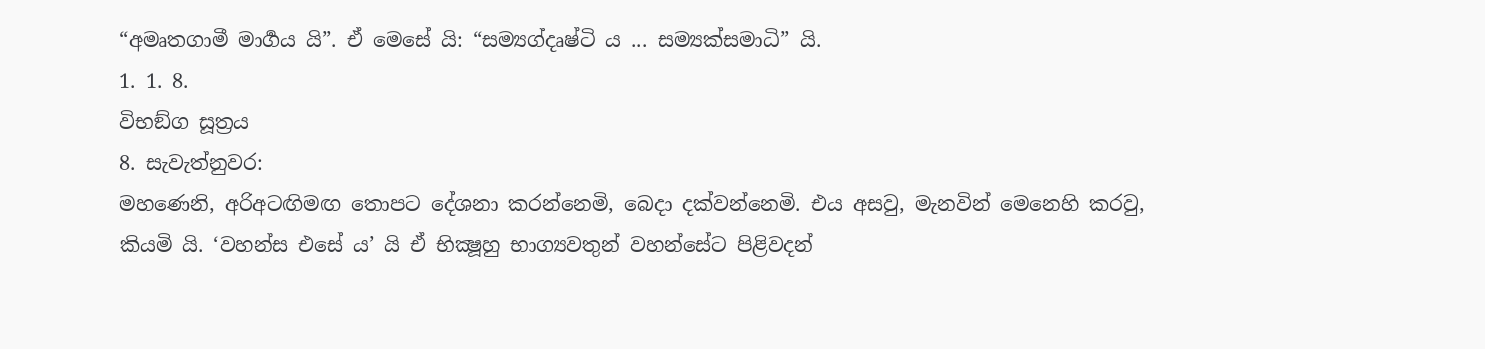“අමෘතගාමී මාර්‍ගය යි”. ඒ මෙසේ යි: “සම්‍යග්දෘෂ්ටි ය ... සම්‍යක්සමාධි” යි.
1. 1. 8.
විභඞ්ග සූත්‍රය
8. සැවැත්නුවර:
මහණෙනි, අරිඅටඟිමඟ තොපට දේශනා කරන්නෙමි, බෙදා දක්වන්නෙමි. එය අසවු, මැනවින් මෙනෙහි කරවු, කියමි යි. ‘වහන්ස එසේ ය’ යි ඒ භික්‍ෂූහු භාග්‍යවතුන් වහන්සේට පිළිවදන්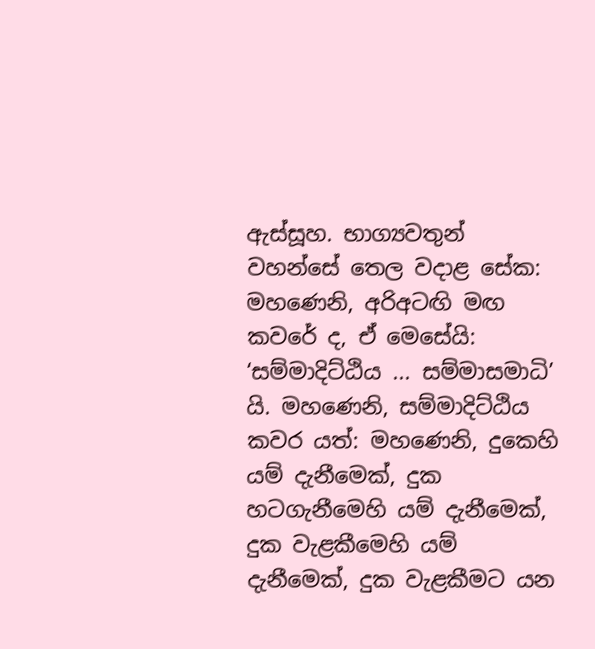ඇස්සූහ. භාග්‍යවතුන් වහන්සේ තෙල වදාළ සේක: මහණෙනි, අරිඅටඟි මඟ කවරේ ද, ඒ මෙසේයි: ‘සම්මාදිට්ඨිය ... සම්මාසමාධි’ යි. මහණෙනි, සම්මාදිට්ඨිය කවර යත්: මහණෙනි, දුකෙහි යම් දැනීමෙක්, දුක හටගැනීමෙහි යම් දැනීමෙක්, දුක වැළකීමෙහි යම් දැනීමෙක්, දුක වැළකීමට යන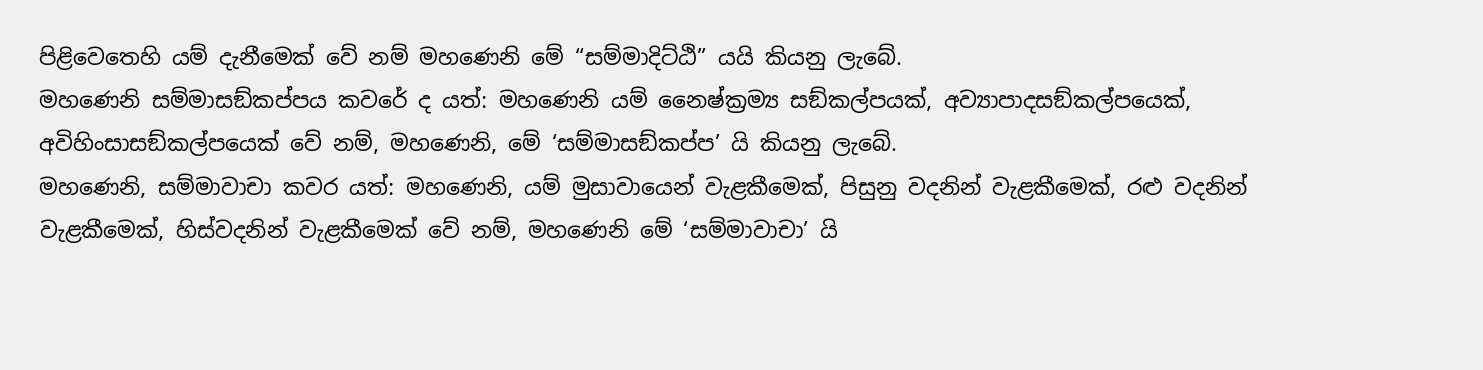පිළිවෙතෙහි යම් දැනීමෙක් වේ නම් මහණෙනි මේ “සම්මාදිට්ඨි” යයි කියනු ලැබේ.
මහණෙනි සම්මාසඞ්කප්පය කවරේ ද යත්: මහණෙනි යම් නෛෂ්ක්‍රම්‍ය සඞ්කල්පයක්, අව්‍යාපාදසඞ්කල්පයෙක්, අවිහිංසාසඞ්කල්පයෙක් වේ නම්, මහණෙනි, මේ ‘සම්මාසඞ්කප්ප’ යි කියනු ලැබේ.
මහණෙනි, සම්මාවාචා කවර යත්: මහණෙනි, යම් මුසාවායෙන් වැළකීමෙක්, පිසුනු වදනින් වැළකීමෙක්, රළු වදනින් වැළකීමෙක්, හිස්වදනින් වැළකීමෙක් වේ නම්, මහණෙනි මේ ‘සම්මාවාචා’ යි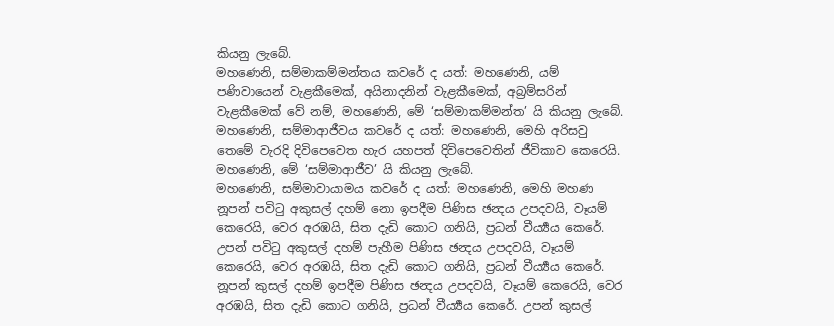කියනු ලැබේ.
මහණෙනි, සම්මාකම්මන්තය කවරේ ද යත්: මහණෙනි, යම් පණිවායෙන් වැළකීමෙක්, අයිනාදනින් වැළකීමෙක්, අබ්‍රම්සරින් වැළකීමෙක් වේ නම්, මහණෙනි, මේ ‘සම්මාකම්මන්ත’ යි කියනු ලැබේ.
මහණෙනි, සම්මාආජීවය කවරේ ද යත්: මහණෙනි, මෙහි අරිසවු තෙමේ වැරදි දිවිපෙවෙත හැර යහපත් දිවිපෙවෙතින් ජීවිකාව කෙරෙයි. මහණෙනි, මේ ‘සම්මාආජීව’ යි කියනු ලැබේ.
මහණෙනි, සම්මාවායාමය කවරේ ද යත්: මහණෙනි, මෙහි මහණ නූපන් පවිටු අකුසල් දහම් නො ඉපදීම පිණිස ඡන්‍දය උපදවයි, වෑයම් කෙරෙයි, වෙර අරඹයි, සිත දැඩි කොට ගනියි, ප්‍රධන් වීර්‍ය්‍යය කෙරේ. උපන් පවිටු අකුසල් දහම් පැහීම පිණිස ඡන්‍දය උපදවයි, වෑයම් කෙරෙයි, වෙර අරඹයි, සිත දැඩි කොට ගනියි, ප්‍රධන් වීර්‍ය්‍යය කෙරේ. නූපන් කුසල් දහම් ඉපදීම පිණිස ඡන්‍දය උපදවයි, වෑයම් කෙරෙයි, වෙර අරඹයි, සිත දැඩි කොට ගනියි, ප්‍රධන් වීර්‍ය්‍යය කෙරේ. උපන් කුසල්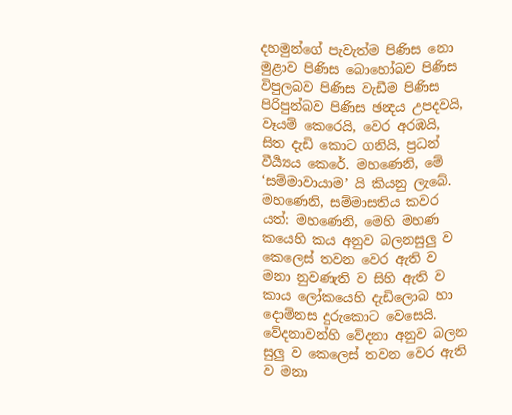දහමුන්ගේ පැවැත්ම පිණිස නො මුළාව පිණිස බොහෝබව පිණිස විපුලබව පිණිස වැඩීම පිණිස පිරිපුන්බව පිණිස ඡන්‍දය උපදවයි, වෑයම් කෙරෙයි, වෙර අරඹයි, සිත දැඩි කොට ගනියි, ප්‍රධන් වීර්‍ය්‍යය කෙරේ. මහණෙනි, මේ ‘සම්මාවායාම’ යි කියනු ලැබේ.
මහණෙනි, සම්මාසතිය කවර යත්: මහණෙනි, මෙහි මහණ කයෙහි කය අනුව බලනසුලු ව කෙලෙස් තවන වෙර ඇති ව මනා නුවණැති ව සිහි ඇති ව කාය ලෝකයෙහි දැඩිලොබ හා දොම්නස දුරුකොට වෙසෙයි. වේදනාවන්හි වේදනා අනුව බලන සුලු ව කෙලෙස් තවන වෙර ඇති ව මනා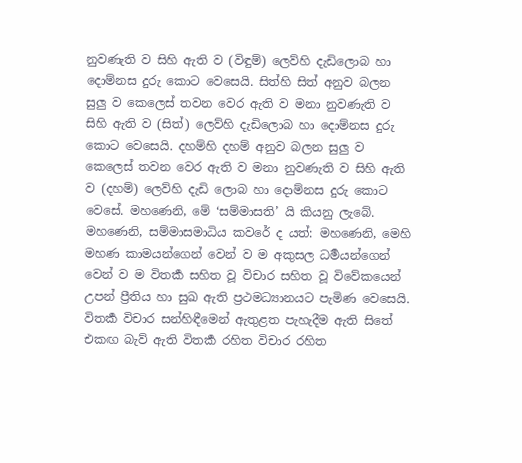නුවණැති ව සිහි ඇති ව (විඳුම්) ලෙව්හි දැඩිලොබ හා දොම්නස දුරු කොට වෙසෙයි. සිත්හි සිත් අනුව බලන සුලු ව කෙලෙස් තවන වෙර ඇති ව මනා නුවණැති ව සිහි ඇති ව (සිත්) ලෙව්හි දැඩිලොබ හා දොම්නස දුරු කොට වෙසෙයි. දහම්හි දහම් අනුව බලන සුලු ව කෙලෙස් තවන වෙර ඇති ව මනා නුවණැති ව සිහි ඇති ව (දහම්) ලෙව්හි දැඩි ලොබ හා දොම්නස දුරු කොට වෙසේ. මහණෙනි, මේ ‘සම්මාසති’ යි කියනු ලැබේ.
මහණෙනි, සම්මාසමාධිය කවරේ ද යත්: මහණෙනි, මෙහි මහණ කාමයන්ගෙන් වෙන් ව ම අකුසල ධර්‍මයන්ගෙන් වෙන් ව ම විතර්‍ක සහිත වූ විචාර සහිත වූ විවේකයෙන් උපන් ප්‍රීතිය හා සුඛ ඇති ප්‍රථමධ්‍යානයට පැමිණ වෙසෙයි. විතර්‍ක විචාර සන්හිඳීමෙන් ඇතුළත පැහැදීම ඇති සිතේ එකඟ බැව් ඇති විතර්‍ක රහිත විචාර රහිත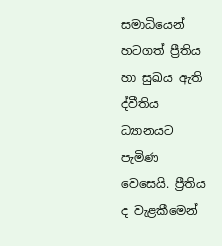සමාධියෙන් හටගත් ප්‍රීතිය හා සුඛය ඇති ද්වීතිය ධ්‍යානයට පැමිණ වෙසෙයි. ප්‍රීතිය ද වැළකීමෙන්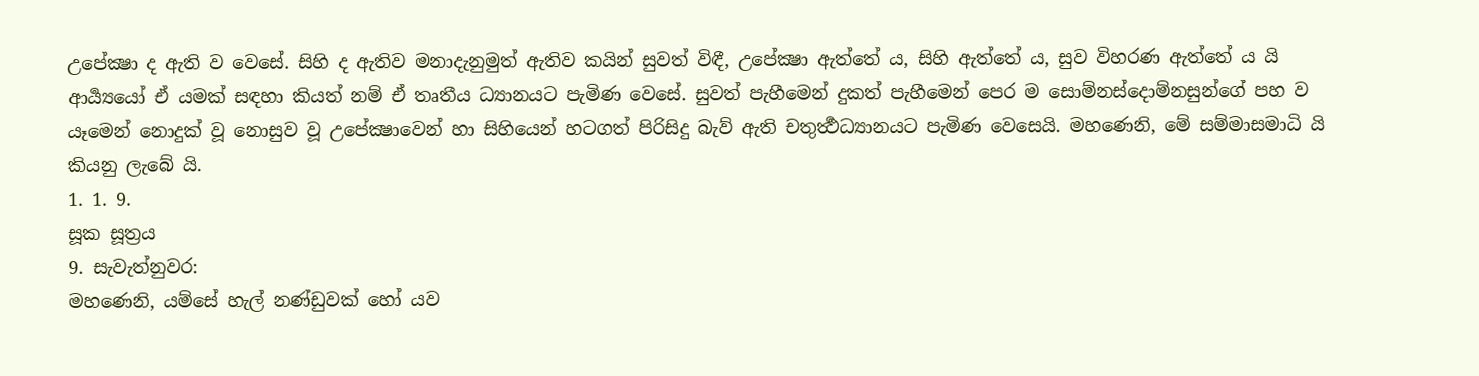උපේක්‍ෂා ද ඇති ව වෙසේ. සිහි ද ඇතිව මනාදැනුමුත් ඇතිව කයින් සුවත් විඳී, උපේක්‍ෂා ඇත්තේ ය, සිහි ඇත්තේ ය, සුව විහරණ ඇත්තේ ය යි ආර්‍ය්‍යයෝ ඒ යමක් සඳහා කියත් නම් ඒ තෘතීය ධ්‍යානයට පැමිණ වෙසේ. සුවත් පැහීමෙන් දුකත් පැහීමෙන් පෙර ම සොම්නස්දොම්නසුන්ගේ පහ ව යෑමෙන් නොදුක් වූ නොසුව වූ උපේක්‍ෂාවෙන් හා සිහියෙන් හටගත් පිරිසිදු බැව් ඇති චතුර්‍ත්‍ථධ්‍යානයට පැමිණ වෙසෙයි. මහණෙනි, මේ සම්මාසමාධි යි කියනු ලැබේ යි.
1. 1. 9.
සූක සූත්‍රය
9. සැවැත්නුවර:
මහණෙනි, යම්සේ හැල් නණ්ඩුවක් හෝ යව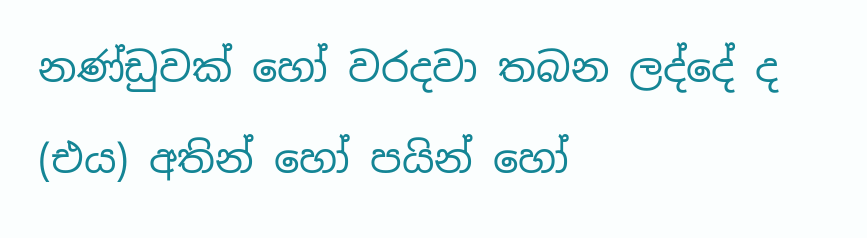නණ්ඩුවක් හෝ වරදවා තබන ලද්දේ ද (එය) අතින් හෝ පයින් හෝ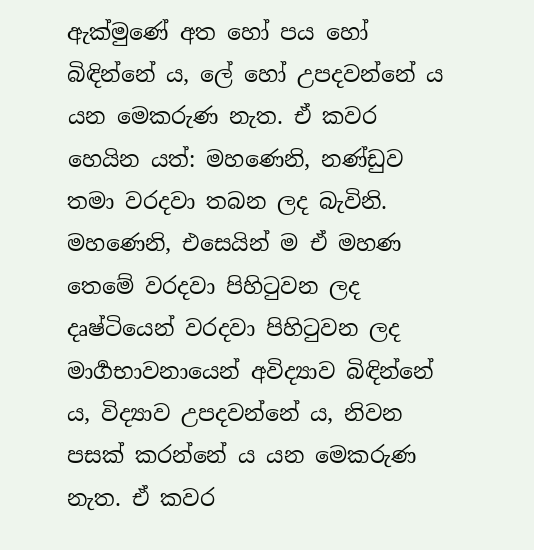ඇක්මුණේ අත හෝ පය හෝ බිඳින්නේ ය, ලේ හෝ උපදවන්නේ ය යන මෙකරුණ නැත. ඒ කවර හෙයින යත්: මහණෙනි, නණ්ඩුව තමා වරදවා තබන ලද බැවිනි. මහණෙනි, එසෙයින් ම ඒ මහණ තෙමේ වරදවා පිහිටුවන ලද දෘෂ්ටියෙන් වරදවා පිහිටුවන ලද මාර්‍ගභාවනායෙන් අවිද්‍යාව බිඳින්නේ ය, විද්‍යාව උපදවන්නේ ය, නිවන පසක් කරන්නේ ය යන මෙකරුණ නැත. ඒ කවර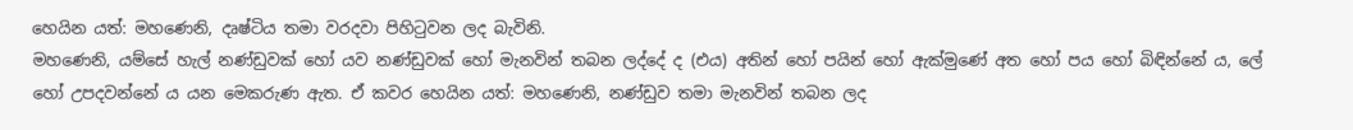හෙයින යත්: මහණෙනි, දෘෂ්ටිය තමා වරදවා පිහිටුවන ලද බැවිනි.
මහණෙනි, යම්සේ හැල් නණ්ඩුවක් හෝ යව නණ්ඩුවක් හෝ මැනවින් තබන ලද්දේ ද (එය) අතින් හෝ පයින් හෝ ඇක්මුණේ අත හෝ පය හෝ බිඳින්නේ ය, ලේ හෝ උපදවන්නේ ය යන මෙකරුණ ඇත. ඒ කවර හෙයින යත්: මහණෙනි, නණ්ඩුව තමා මැනවින් තබන ලද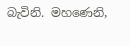බැවිනි. මහණෙනි,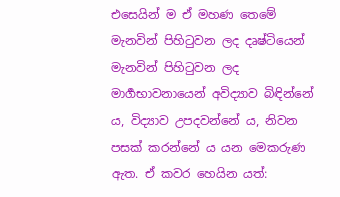එසෙයින් ම ඒ මහණ තෙමේ මැනවින් පිහිටුවන ලද දෘෂ්ටියෙන් මැනවින් පිහිටුවන ලද මාර්‍ගභාවනායෙන් අවිද්‍යාව බිඳින්නේ ය, විද්‍යාව උපදවන්නේ ය, නිවන පසක් කරන්නේ ය යන මෙකරුණ ඇත. ඒ කවර හෙයින යත්: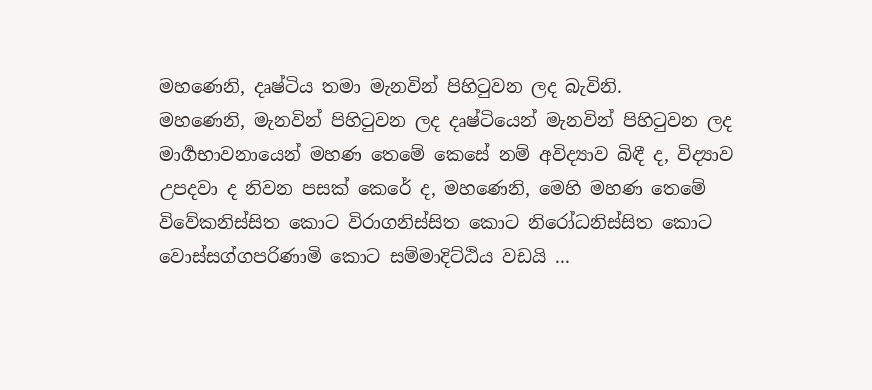මහණෙනි, දෘෂ්ටිය තමා මැනවින් පිහිටුවන ලද බැවිනි.
මහණෙනි, මැනවින් පිහිටුවන ලද දෘෂ්ටියෙන් මැනවින් පිහිටුවන ලද මාර්‍ගභාවනායෙන් මහණ තෙමේ කෙසේ නම් අවිද්‍යාව බිඳී ද, විද්‍යාව උපදවා ද නිවන පසක් කෙරේ ද, මහණෙනි, මෙහි මහණ තෙමේ විවේකනිස්සිත කොට විරාගනිස්සිත කොට නිරෝධනිස්සිත කොට වොස්සග්ගපරිණාමි කොට සම්මාදිට්ඨිය වඩයි ...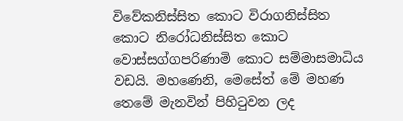විවේකනිස්සිත කොට විරාගනිස්සිත කොට නිරෝධනිස්සිත කොට වොස්සග්ගපරිණාමි කොට සම්මාසමාධිය වඩයි. මහණෙනි, මෙසේත් මේ මහණ තෙමේ මැනවින් පිහිටුවන ලද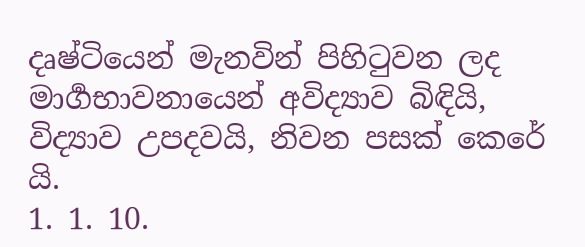දෘෂ්ටියෙන් මැනවින් පිහිටුවන ලද මාර්‍ගභාවනායෙන් අවිද්‍යාව බිඳියි, විද්‍යාව උපදවයි, නිවන පසක් කෙරේ යි.
1. 1. 10.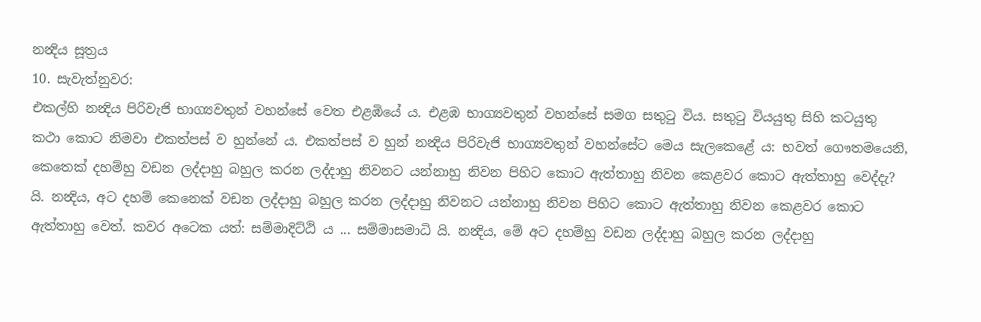නන්‍දිය සූත්‍රය
10. සැවැත්නුවර:
එකල්හි නන්‍දිය පිරිවැජි භාග්‍යවතුන් වහන්සේ වෙත එළඹියේ ය. එළඹ භාග්‍යවතුන් වහන්සේ සමග සතුටු විය. සතුටු වියයුතු සිහි කටයුතු කථා කොට නිමවා එකත්පස් ව හුන්නේ ය. එකත්පස් ව හුන් නන්‍දිය පිරිවැජි භාග්‍යවතුන් වහන්සේට මෙය සැලකෙළේ ය: භවත් ගෞතමයෙනි, කෙතෙක් දහම්හු වඩන ලද්දාහු බහුල කරන ලද්දාහු නිවනට යන්නාහු නිවන පිහිට කොට ඇත්තාහු නිවන කෙළවර කොට ඇත්තාහු වෙද්දැ? යි. නන්‍දිය, අට දහම් කෙනෙක් වඩන ලද්දාහු බහුල කරන ලද්දාහු නිවනට යන්නාහු නිවන පිහිට කොට ඇත්තාහු නිවන කෙළවර කොට ඇත්තාහු වෙත්. කවර අටෙක යත්: සම්මාදිට්ඨි ය ... සම්මාසමාධි යි. නන්‍දිය, මේ අට දහම්හු වඩන ලද්දාහු බහුල කරන ලද්දාහු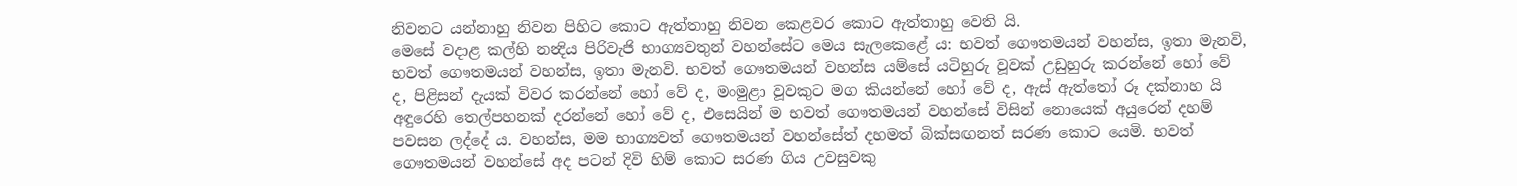නිවනට යන්නාහු නිවන පිහිට කොට ඇත්තාහු නිවන කෙළවර කොට ඇත්තාහු වෙති යි.
මෙසේ වදාළ කල්හි නන්‍දිය පිරිවැජි භාග්‍යවතුන් වහන්සේට මෙය සැලකෙළේ ය: භවත් ගෞතමයන් වහන්ස, ඉතා මැනවි, භවත් ගෞතමයන් වහන්ස, ඉතා මැනවි. භවත් ගෞතමයන් වහන්ස යම්සේ යටිහුරු වූවක් උඩුහුරු කරන්නේ හෝ වේ ද, පිළිසන් දැයක් විවර කරන්නේ හෝ වේ ද, මංමුළා වූවකුට මග කියන්නේ හෝ වේ ද, ඇස් ඇත්තෝ රූ දක්නාහ යි අඳුරෙහි තෙල්පහනක් දරන්නේ හෝ වේ ද, එසෙයින් ම භවත් ගෞතමයන් වහන්සේ විසින් නොයෙක් අයුරෙන් දහම් පවසන ලද්දේ ය. වහන්ස, මම භාග්‍යවත් ගෞතමයන් වහන්සේත් දහමත් බික්සඟනත් සරණ කොට යෙමි. භවත් ගෞතමයන් වහන්සේ අද පටන් දිවි හිම්‍ කොට සරණ ගිය උවසුවකු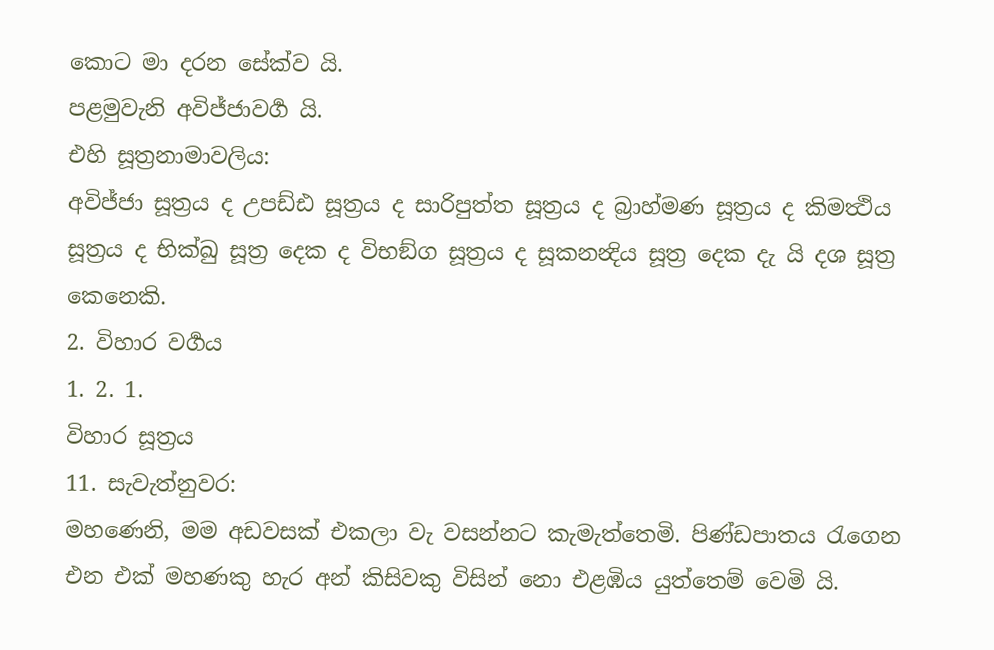කොට මා දරන සේක්ව යි.
පළමුවැනි අවිජ්ජාවර්‍ග යි.
එහි සූත්‍රනාමාවලිය:
අවිජ්ජා සූත්‍රය ද උපඩ්ඪ සූත්‍රය ද සාරිපුත්ත සූත්‍රය ද බ්‍රාහ්මණ සූත්‍රය ද කිමත්‍ථිය සූත්‍රය ද භික්ඛු සූත්‍ර දෙක ද විභඞ්ග සූත්‍රය ද සූකනන්‍දිය සූත්‍ර දෙක දැ යි දශ සූත්‍ර කෙනෙකි.
2. විහාර වර්‍ගය
1. 2. 1.
විහාර සූත්‍රය
11. සැවැත්නුවර:
මහණෙනි, මම අඩවසක් එකලා වැ වසන්නට කැමැත්තෙමි. පිණ්ඩපාතය රැගෙන එන එක් මහණකු හැර අන් කිසිවකු විසින් නො එළඹිය යුත්තෙම් වෙමි යි.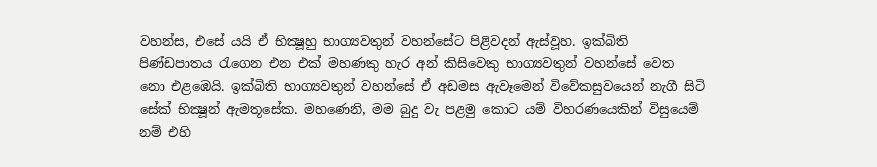වහන්ස, එසේ යයි ඒ භික්‍ෂූහු භාග්‍යවතුන් වහන්සේට පිළිවදන් ඇස්වූහ. ඉක්බිති පිණ්ඩපාතය රැගෙන එන එක් මහණකු හැර අන් කිසිවෙකු භාග්‍යවතුන් වහන්සේ වෙත නො එළඹෙයි. ඉක්බිති භාග්‍යවතුන් වහන්සේ ඒ අඩමස ඇවෑමෙන් විවේකසුවයෙන් නැගී සිටි සේක් භික්‍ෂූන් ඇමතූසේක. මහණෙනි, මම බුදු වැ පළමු කොට යම් විහරණයෙකින් විසුයෙම් නම් එහි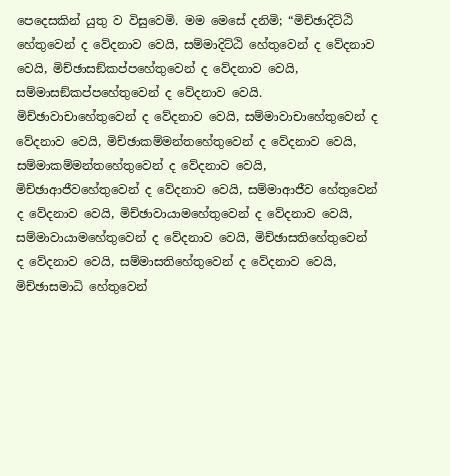පෙදෙසකින් යුතු ව විසුවෙමි. මම මෙසේ දනිමි; “මිච්ඡාදිට්ඨි හේතුවෙන් ද වේදනාව වෙයි, සම්මාදිට්ඨි හේතුවෙන් ද වේදනාව වෙයි, මිච්ඡාසඞ්කප්පහේතුවෙන් ද වේදනාව වෙයි, සම්මාසඞ්කප්පහේතුවෙන් ද වේදනාව වෙයි. මිච්ඡාවාචාහේතුවෙන් ද වේදනාව වෙයි, සම්මාවාචාහේතුවෙන් ද වේදනාව වෙයි, මිච්ඡාකම්මන්තහේතුවෙන් ද වේදනාව වෙයි, සම්මාකම්මන්තහේතුවෙන් ද වේදනාව වෙයි, මිච්ඡාආජීවහේතුවෙන් ද වේදනාව වෙයි, සම්මාආජීව හේතුවෙන් ද වේදනාව වෙයි, මිච්ඡාවායාමහේතුවෙන් ද වේදනාව වෙයි, සම්මාවායාමහේතුවෙන් ද වේදනාව වෙයි, මිච්ඡාසතිහේතුවෙන් ද වේදනාව වෙයි, සම්මාසතිහේතුවෙන් ද වේදනාව වෙයි, මිච්ඡාසමාධි හේතුවෙන්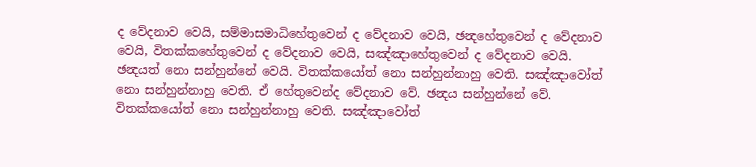ද වේදනාව වෙයි, සම්මාසමාධිහේතුවෙන් ද වේදනාව වෙයි, ඡන්‍දහේතුවෙන් ද වේදනාව වෙයි, විතක්කහේතුවෙන් ද වේදනාව වෙයි, සඤ්ඤාහේතුවෙන් ද වේදනාව වෙයි.
ඡන්‍දයත් නො සන්හුන්නේ වෙයි. විතක්කයෝත් නො සන්හුන්නාහු වෙති. සඤ්ඤාවෝත් නො සන්හුන්නාහු වෙති. ඒ හේතුවෙන්ද වේදනාව වේ. ඡන්‍දය සන්හුන්නේ වේ. විතක්කයෝත් නො සන්හුන්නාහු වෙති. සඤ්ඤාවෝත්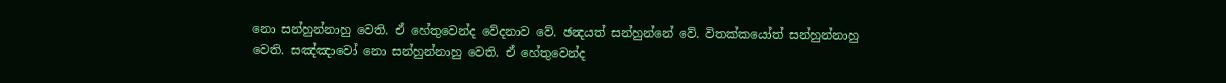නො සන්හුන්නාහු වෙති. ඒ හේතුවෙන්ද වේදනාව වේ. ඡන්‍දයත් සන්හුන්නේ වේ. විතක්කයෝත් සන්හුන්නාහු වෙති. සඤ්ඤාවෝ නො සන්හුන්නාහු වෙති. ඒ හේතුවෙන්ද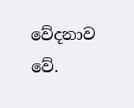වේදනාව වේ.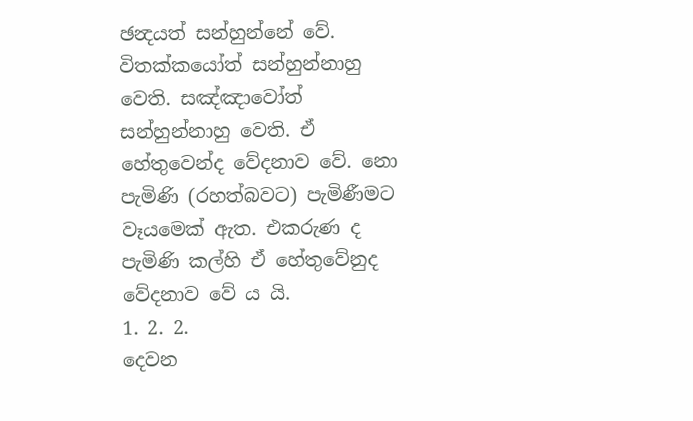ඡන්‍දයත් සන්හුන්නේ වේ. විතක්කයෝත් සන්හුන්නාහු වෙති. සඤ්ඤාවෝත් සන්හුන්නාහු වෙති. ඒ හේතුවෙන්ද වේදනාව වේ. නො පැමිණි (රහත්බවට) පැමිණීමට වෑයමෙක් ඇත. එකරුණ ද පැමිණි කල්හි ඒ හේතුවේනුද වේදනාව වේ ය යි.
1. 2. 2.
දෙවන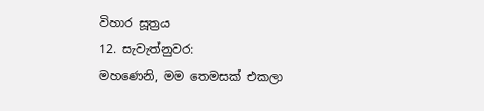විහාර සූත්‍රය
12. සැවැත්නුවර:
මහණෙනි, මම තෙමසක් එකලා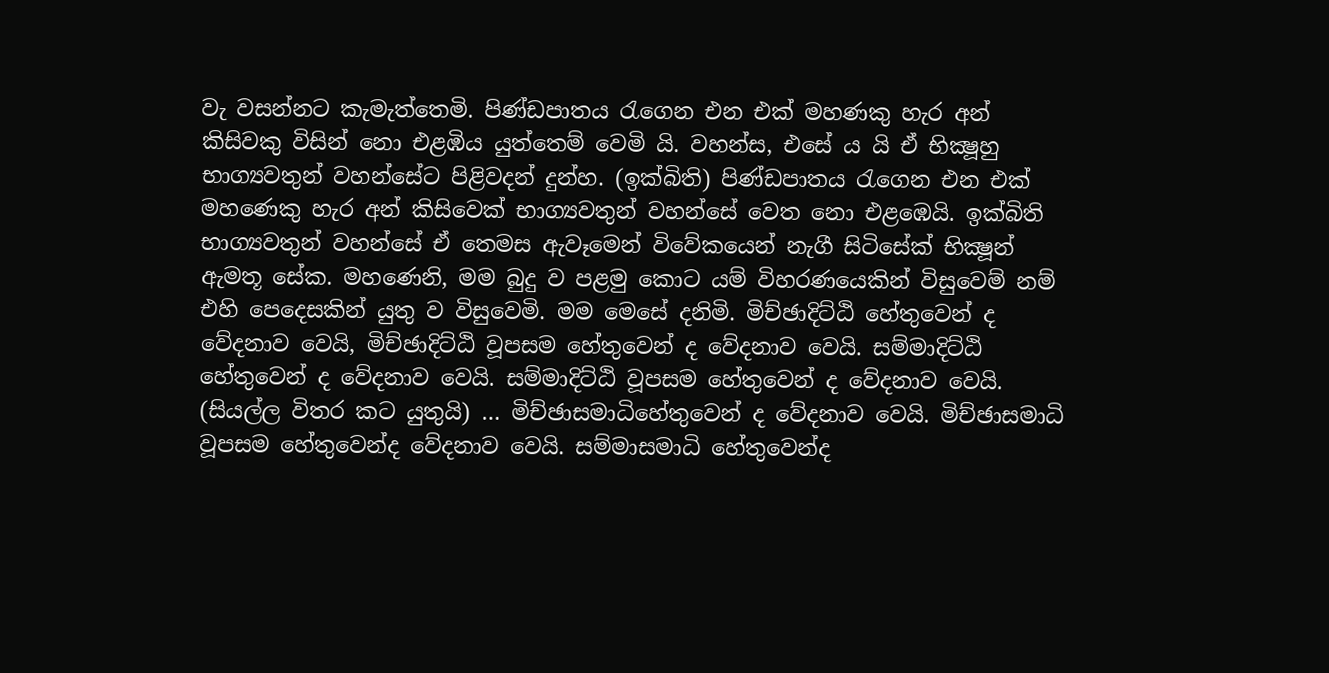වැ වසන්නට කැමැත්තෙමි. පිණ්ඩපාතය රැගෙන එන එක් මහණකු හැර අන් කිසිවකු විසින් නො එළඹිය යුත්තෙම් වෙමි යි. වහන්ස, එසේ ය යි ඒ භික්‍ෂූහු භාග්‍යවතුන් වහන්සේට පිළිවදන් දුන්හ. (ඉක්බිති) පිණ්ඩපාතය රැගෙන එන එක් මහණෙකු හැර අන් කිසිවෙක් භාග්‍යවතුන් වහන්සේ වෙත නො එළඹෙයි. ඉක්බිති භාග්‍යවතුන් වහන්සේ ඒ තෙමස ඇවෑමෙන් විවේකයෙන් නැගී සිටිසේක් භික්‍ෂූන් ඇමතූ සේක. මහණෙනි, මම බුදු ව පළමු කොට යම් විහරණයෙකින් විසුවෙම් නම් එහි පෙදෙසකින් යුතු ව විසුවෙමි. මම මෙසේ දනිමි. මිච්ඡාදිට්ඨි හේතුවෙන් ද වේදනාව වෙයි, මිච්ඡාදිට්ඨි වූපසම හේතුවෙන් ද වේදනාව වෙයි. සම්මාදිට්ඨි හේතුවෙන් ද වේදනාව වෙයි. සම්මාදිට්ඨි වූපසම හේතුවෙන් ද වේදනාව වෙයි. (සියල්ල විතර කට යුතුයි) … මිච්ඡාසමාධිහේතුවෙන් ද වේදනාව වෙයි. මිච්ඡාසමාධි වූපසම හේතුවෙන්ද වේදනාව වෙයි. සම්මාසමාධි හේතුවෙන්ද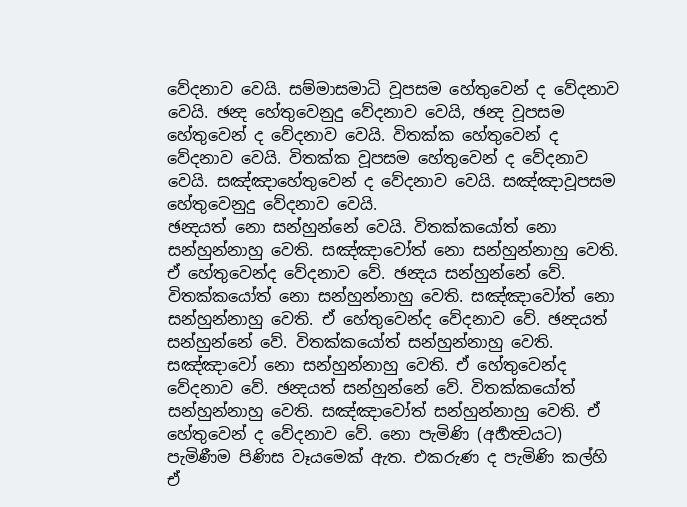වේදනාව වෙයි. සම්මාසමාධි වූපසම හේතුවෙන් ද වේදනාව වෙයි. ඡන්‍ද හේතුවෙනුදු වේදනාව වෙයි, ඡන්‍ද වූපසම හේතුවෙන් ද වේදනාව වෙයි. විතක්ක හේතුවෙන් ද වේදනාව වෙයි. විතක්ක වූපසම හේතුවෙන් ද වේදනාව වෙයි. සඤ්ඤාහේතුවෙන් ද වේදනාව වෙයි. සඤ්ඤාවූපසම හේතුවෙනුදු වේදනාව වෙයි.
ඡන්‍දයත් නො සන්හුන්නේ වෙයි. විතක්කයෝත් නො සන්හුන්නාහු වෙති. සඤ්ඤාවෝත් නො සන්හුන්නාහු වෙති. ඒ හේතුවෙන්ද වේදනාව වේ. ඡන්‍දය සන්හුන්නේ වේ. විතක්කයෝත් නො සන්හුන්නාහු වෙති. සඤ්ඤාවෝත් නො සන්හුන්නාහු වෙති. ඒ හේතුවෙන්ද වේදනාව වේ. ඡන්‍දයත් සන්හුන්නේ වේ. විතක්කයෝත් සන්හුන්නාහු වෙති. සඤ්ඤාවෝ නො සන්හුන්නාහු වෙති. ඒ හේතුවෙන්ද වේදනාව වේ. ඡන්‍දයත් සන්හුන්නේ වේ. විතක්කයෝත් සන්හුන්නාහු වෙති. සඤ්ඤාවෝත් සන්හුන්නාහු වෙති. ඒ හේතුවෙන් ද වේදනාව වේ. නො පැමිණි (අර්‍හත්‍වයට) පැමිණීම පිණිස වෑයමෙක් ඇත. එකරුණ ද පැමිණි කල්හි ඒ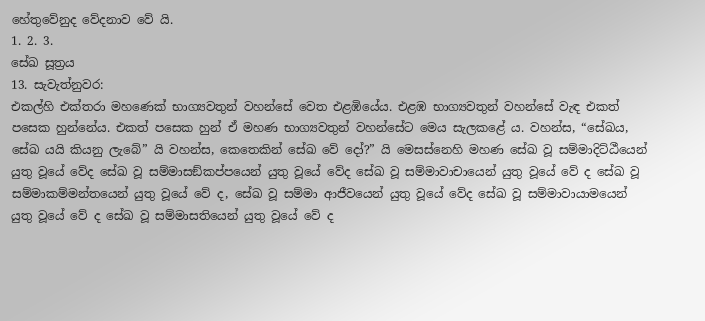හේතුවේනුද වේදනාව වේ යි.
1. 2. 3.
සේඛ සූත්‍රය
13. සැවැත්නුවර:
එකල්හි එක්තරා මහණෙක් භාග්‍යවතුන් වහන්සේ වෙත එළඹියේය. එළඹ භාග්‍යවතුන් වහන්සේ වැඳ එකත් පසෙක හුන්නේය. එකත් පසෙක හුන් ඒ මහණ භාග්‍යවතුන් වහන්සේට මෙය සැලකළේ ය. වහන්ස, “සේඛය, සේඛ යයි කියනු ලැබේ” යි වහන්ස, කෙතෙකින් සේඛ වේ දෝ?” යි මෙසස්නෙහි මහණ සේඛ වූ සම්මාදිට්ඨීයෙන් යුතු වූයේ වේද සේඛ වූ සම්මාසඞ්කප්පයෙන් යුතු වූයේ වේද සේඛ වූ සම්මාවාචායෙන් යුතු වූයේ වේ ද සේඛ වූ සම්මාකම්මන්තයෙන් යුතු වූයේ වේ ද, සේඛ වූ සම්මා ආජීවයෙන් යුතු වූයේ වේද සේඛ වූ සම්මාවායාමයෙන් යුතු වූයේ වේ ද සේඛ වූ සම්මාසතියෙන් යුතු වූයේ වේ ද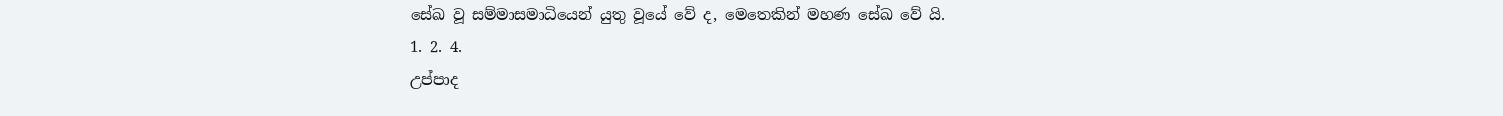සේඛ වූ සම්මාසමාධියෙන් යුතු වූයේ වේ ද, මෙතෙකින් මහණ සේඛ වේ යි.
1. 2. 4.
උප්පාද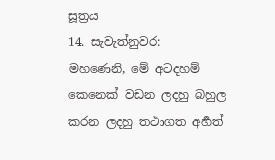සූත්‍රය
14. සැවැත්නුවර:
මහණෙනි, මේ අටදහම් කෙනෙක් වඩන ලදහු බහුල කරන ලදහු තථාගත අර්‍හත්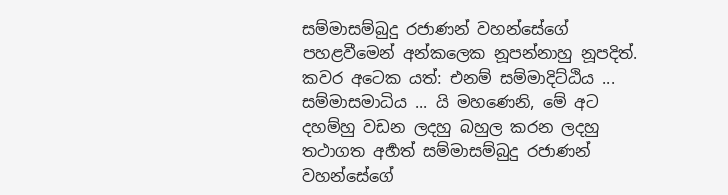සම්මාසම්බුදු රජාණන් වහන්සේගේ පහළවීමෙන් අන්කලෙක නූපන්නාහු නූපදිත්. කවර අටෙක යත්: එනම් සම්මාදිට්ඨිය ... සම්මාසමාධිය ... යි මහණෙනි, මේ අට දහම්හු වඩන ලදහු බහුල කරන ලදහු තථාගත අර්‍හත් සම්මාසම්බුදු රජාණන් වහන්සේගේ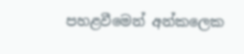පහළවීමෙන් අන්කලෙක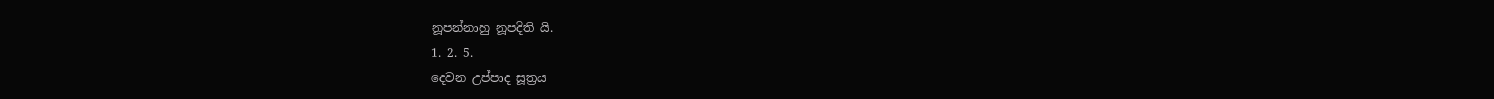නූපන්නාහු නූපදිති යි.
1. 2. 5.
දෙවන උප්පාද සූත්‍රය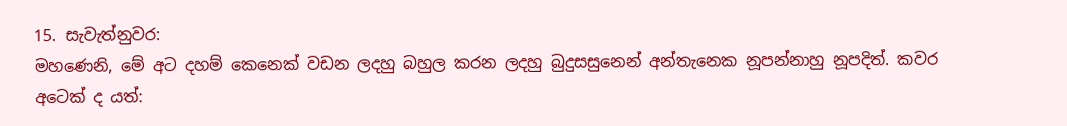15. සැවැත්නුවර:
මහණෙනි, මේ අට දහම් කෙනෙක් වඩන ලදහු බහුල කරන ලදහු බුදුසසුනෙන් අන්තැනෙක නූපන්නාහු නූපදිත්. කවර අටෙක් ද යත්: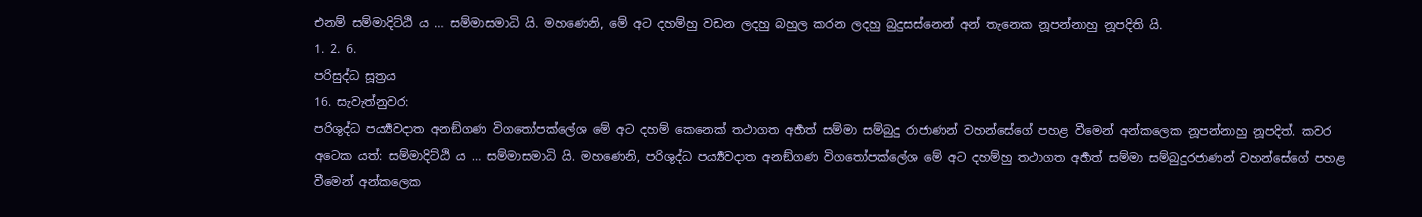එනම් සම්මාදිට්ඨි ය … සම්මාසමාධි යි. මහණෙනි, මේ අට දහම්හු වඩන ලදහු බහුල කරන ලදහු බුදුසස්නෙන් අන් තැනෙක නූපන්නාහු නූපදිති යි.
1. 2. 6.
පරිසුද්ධ සූත්‍රය
16. සැවැත්නුවර:
පරිශුද්ධ පර්‍ය්‍යවදාත අනඞ්ගණ විගතෝපක්ලේශ මේ අට දහම් කෙනෙක් තථාගත අර්‍හත් සම්මා සම්බුදු රාජාණන් වහන්සේගේ පහළ වීමෙන් අන්කලෙක නූපන්නාහු නූපදිත්. කවර අටෙක යත්: සම්මාදිට්ඨි ය … සම්මාසමාධි යි. මහණෙනි, පරිශුද්ධ පර්‍ය්‍යවදාත අනඞ්ගණ විගතෝපක්ලේශ මේ අට දහම්හු තථාගත අර්‍හත් සම්මා සම්බුදුරජාණන් වහන්සේගේ පහළ වීමෙන් අන්කලෙක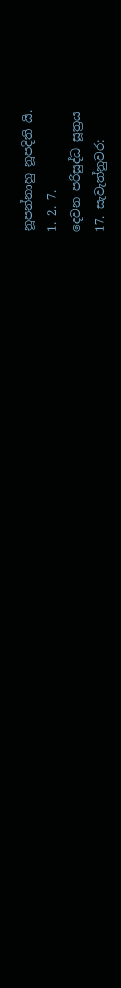නූපන්නාහු නූපදිති යි.
1. 2. 7.
දෙවන පරිසුද්ධ සූත්‍රය
17. සැවැත්නුවර: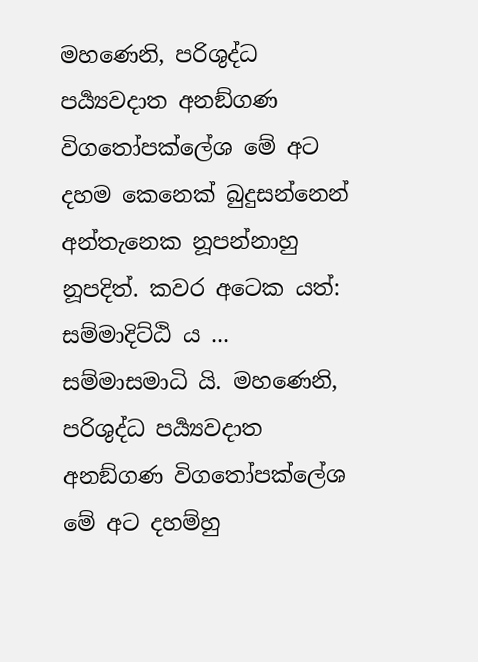මහණෙනි, පරිශුද්ධ පර්‍ය්‍යවදාත අනඞ්ගණ විගතෝපක්ලේශ මේ අට දහම කෙනෙක් බුදුසන්නෙන් අන්තැනෙක නූපන්නාහු නූපදිත්. කවර අටෙක යත්: සම්මාදිට්ඨි ය ... සම්මාසමාධි යි. මහණෙනි, පරිශුද්ධ පර්‍ය්‍යවදාත අනඞ්ගණ විගතෝපක්ලේශ මේ අට දහම්හු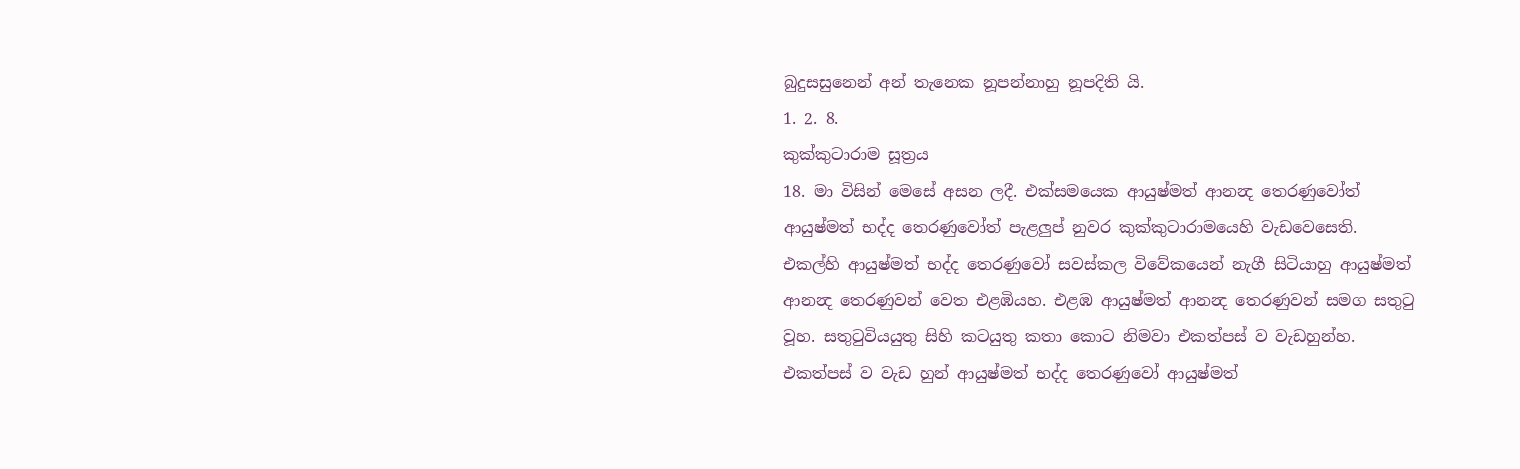බුදුසසුනෙන් අන් තැනෙක නූපන්නාහු නූපදිති යි.
1. 2. 8.
කුක්කුටාරාම සූත්‍රය
18. මා විසින් මෙසේ අසන ලදී. එක්සමයෙක ආයුෂ්මත් ආනන්‍ද තෙරණුවෝත් ආයුෂ්මත් භද්ද තෙරණුවෝත් පැළලුප් නුවර කුක්කුටාරාමයෙහි වැඩවෙසෙති. එකල්හි ආයුෂ්මත් භද්ද තෙරණුවෝ සවස්කල විවේකයෙන් නැගී සිටියාහු ආයුෂ්මත් ආනන්‍ද තෙරණුවන් වෙත එළඹියහ. එළඹ ආයුෂ්මත් ආනන්‍ද තෙරණුවන් සමග සතුටු වූහ. සතුටුවියයුතු සිහි කටයුතු කතා කොට නිමවා එකත්පස් ව වැඩහුන්හ. එකත්පස් ව වැඩ හුන් ආයුෂ්මත් භද්ද තෙරණුවෝ ආයුෂ්මත්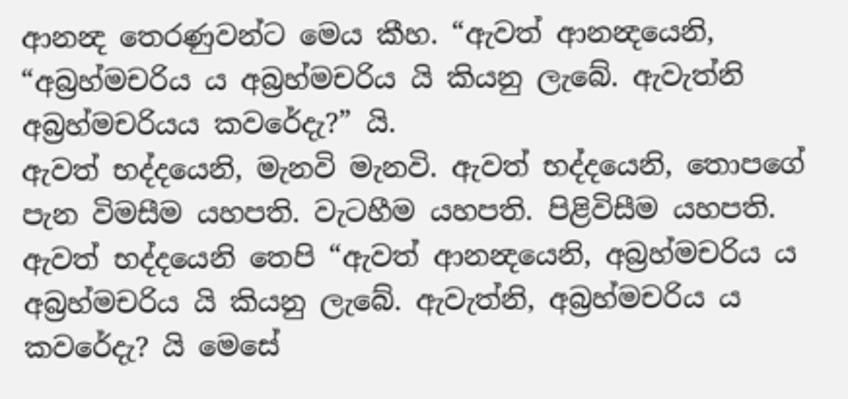ආනන්‍ද තෙරණුවන්ට මෙය කීහ. “ඇවත් ආනන්‍දයෙනි, “අබ්‍රහ්මචරිය ය අබ්‍රහ්මචරිය යි කියනු ලැබේ. ඇවැත්නි අබ්‍රහ්මචරියය කවරේදැ?” යි.
ඇවත් භද්දයෙනි, මැනවි මැනවි. ඇවත් භද්දයෙනි, තොපගේ පැන විමසීම යහපති. වැටහීම යහපති. පිළිවිසීම යහපති. ඇවත් භද්දයෙනි තෙපි “ඇවත් ආනන්‍දයෙනි, අබ්‍රහ්මචරිය ය අබ්‍රහ්මචරිය යි කියනු ලැබේ. ඇවැත්නි, අබ්‍රහ්මචරිය ය කවරේදැ? යි මෙසේ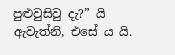පුළුවුසිවු දැ?” යි ඇවැත්නි, එසේ ය යි.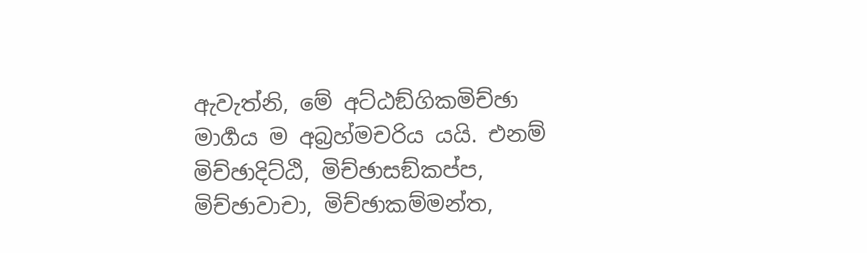ඇවැත්නි, මේ අට්ඨඞ්ගිකමිච්ඡා මාර්‍ගය ම අබ්‍රහ්මචරිය යයි. එනම් මිච්ඡාදිට්ඨි, මිච්ඡාසඞ්කප්ප, මිච්ඡාවාචා, මිච්ඡාකම්මන්ත,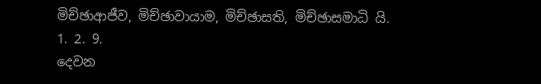මිච්ඡාආජීව, මිච්ඡාවායාම, මිච්ඡාසති, මිච්ඡාසමාධි යි.
1. 2. 9.
දෙවන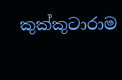කුක්කුටාරාම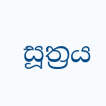සූත්‍රය